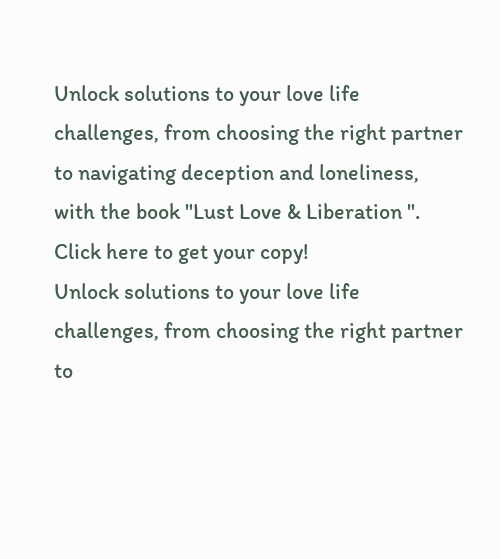Unlock solutions to your love life challenges, from choosing the right partner to navigating deception and loneliness, with the book "Lust Love & Liberation ". Click here to get your copy!
Unlock solutions to your love life challenges, from choosing the right partner to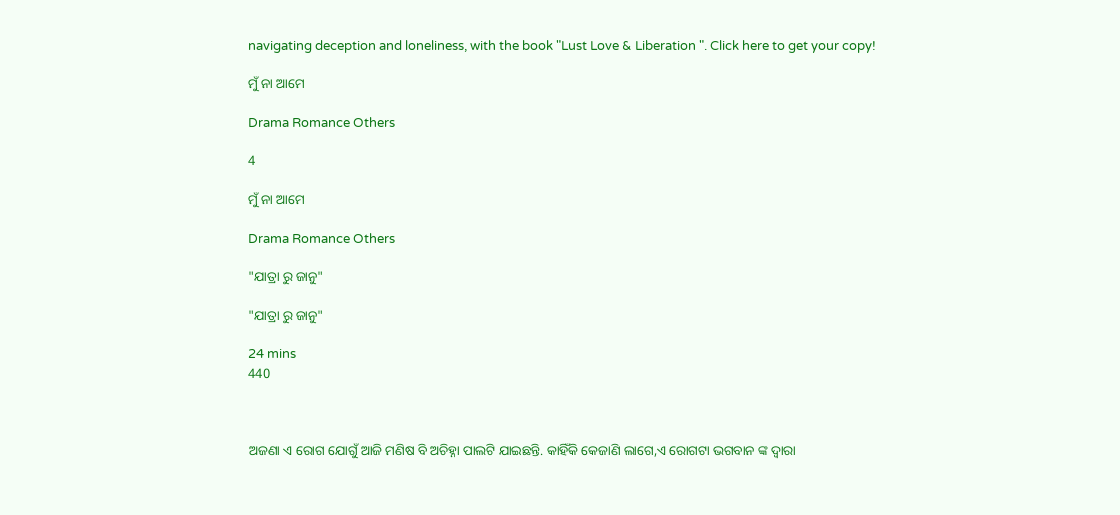navigating deception and loneliness, with the book "Lust Love & Liberation ". Click here to get your copy!

ମୁଁ ନା ଆମେ

Drama Romance Others

4

ମୁଁ ନା ଆମେ

Drama Romance Others

"ଯାତ୍ରା ରୁ ଜାନୁ"

"ଯାତ୍ରା ରୁ ଜାନୁ"

24 mins
440



ଅଜଣା ଏ ରୋଗ ଯୋଗୁଁ ଆଜି ମଣିଷ ବି ଅଚିହ୍ନା ପାଲଟି ଯାଇଛନ୍ତି. କାହିଁକି କେଜାଣି ଲାଗେ,ଏ ରୋଗଟା ଭଗବାନ ଙ୍କ ଦ୍ୱାରା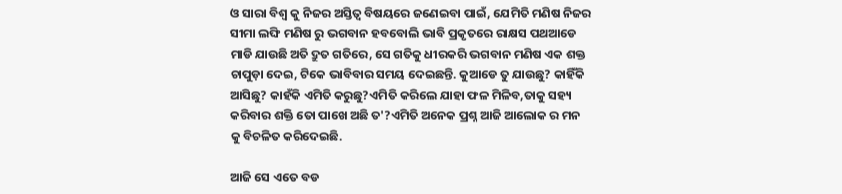ଓ ସାରା ବିଶ୍ୱ କୁ ନିଜର ଅସ୍ତିତ୍ବ ବିଷୟରେ ଜଣେଇବା ପାଇଁ, ଯେମିତି ମଣିଷ ନିଜର ସୀମା ଲଙ୍ଘି ମଣିଷ ରୁ ଭଗବାନ ହବବୋଲି ଭାବି ପ୍ରକୃତରେ ରାକ୍ଷସ ପଥଆଡେ ମାଡି ଯାଉଛି ଅତି ଦ୍ରୁତ ଗତିରେ, ସେ ଗତିକୁ ଧୀରକରି ଭଗବାନ ମଣିଷ ଏକ ଶକ୍ତ ଚାପୁଡ଼ା ଦେଇ, ଟିକେ ଭାବିବାର ସମୟ ଦେଇଛନ୍ତି. କୁଆଡେ ତୁ ଯାଉଛୁ? କାହିଁକି ଆସିଛୁ? କାହଁକି ଏମିତି କରୁଛୁ?ଏମିତି କରିଲେ ଯାହା ଫଳ ମିଳିବ,ତାକୁ ସହ୍ୟ କରିବାର ଶକ୍ତି ତୋ ପାଖେ ଅଛି ତ'?ଏମିତି ଅନେକ ପ୍ରଶ୍ନ ଆଜି ଆଲୋକ ର ମନ କୁ ବିଚଳିତ କରିଦେଇଛି.

ଆଜି ସେ ଏତେ ବଡ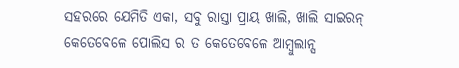ସହରରେ ଯେମିତି ଏକା, ସବୁ ରାସ୍ତା ପ୍ରାୟ ଖାଲି, ଖାଲି ସାଇରନ୍ କେତେବେଳେ ପୋଲିସ ର ତ କେତେବେଳେ ଆମ୍ବୁଲାନ୍ସ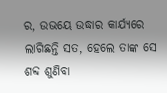ର, ଉଭୟେ ଉଦ୍ଧାର କାର୍ଯ୍ୟରେ ଲାଗିଛନ୍ତି ସତ, ହେଲେ ତାଙ୍କ ସେ ଶବ୍ଦ ଶୁଣିବା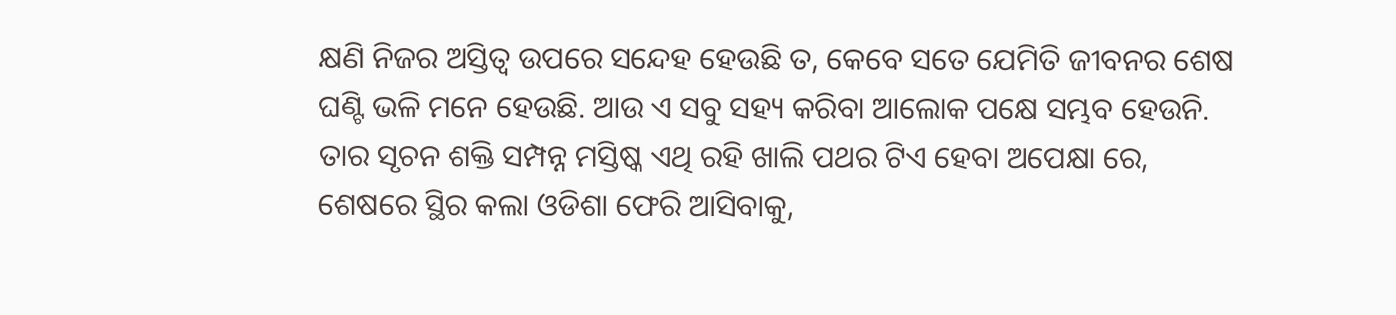କ୍ଷଣି ନିଜର ଅସ୍ତିତ୍ବ ଉପରେ ସନ୍ଦେହ ହେଉଛି ତ, କେବେ ସତେ ଯେମିତି ଜୀବନର ଶେଷ ଘଣ୍ଟି ଭଳି ମନେ ହେଉଛି. ଆଉ ଏ ସବୁ ସହ୍ୟ କରିବା ଆଲୋକ ପକ୍ଷେ ସମ୍ଭବ ହେଉନି. ତାର ସୃଚନ ଶକ୍ତି ସମ୍ପନ୍ନ ମସ୍ତିଷ୍କ ଏଥି ରହି ଖାଲି ପଥର ଟିଏ ହେବା ଅପେକ୍ଷା ରେ, ଶେଷରେ ସ୍ଥିର କଲା ଓଡିଶା ଫେରି ଆସିବାକୁ,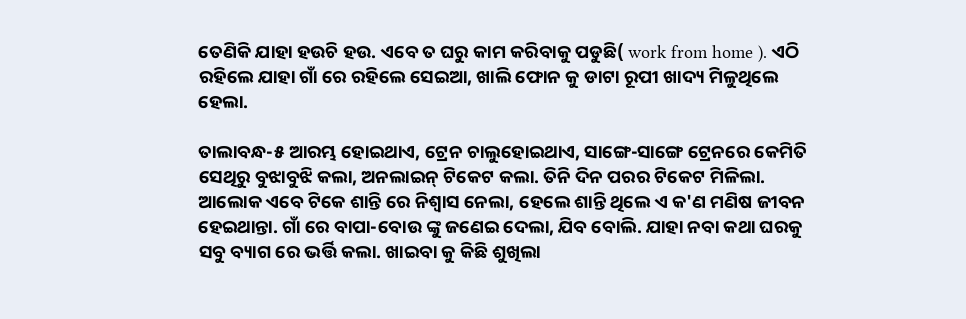ତେଣିକି ଯାହା ହଉଚି ହଉ. ଏବେ ତ ଘରୁ କାମ କରିବାକୁ ପଡୁଛି( work from home ). ଏଠି ରହିଲେ ଯାହା ଗାଁ ରେ ରହିଲେ ସେଇଆ, ଖାଲି ଫୋନ କୁ ଡାଟା ରୂପୀ ଖାଦ୍ୟ ମିଳୁଥିଲେ ହେଲା.

ତାଲାବନ୍ଧ-୫ ଆରମ୍ଭ ହୋଇଥାଏ, ଟ୍ରେନ ଚାଲୁହୋଇଥାଏ, ସାଙ୍ଗେ-ସାଙ୍ଗେ ଟ୍ରେନରେ କେମିତି ସେଥିରୁ ବୁଝାବୁଝି କଲା, ଅନଲାଇନ୍ ଟିକେଟ କଲା. ତିନି ଦିନ ପରର ଟିକେଟ ମିଳିଲା. ଆଲୋକ ଏବେ ଟିକେ ଶାନ୍ତି ରେ ନିଶ୍ୱାସ ନେଲା, ହେଲେ ଶାନ୍ତି ଥିଲେ ଏ କ'ଣ ମଣିଷ ଜୀବନ ହେଇଥାନ୍ତା. ଗାଁ ରେ ବାପା-ବୋଉ ଙ୍କୁ ଜଣେଇ ଦେଲା, ଯିବ ବୋଲି. ଯାହା ନବା କଥା ଘରକୁ ସବୁ ବ୍ୟାଗ ରେ ଭର୍ତ୍ତି କଲା. ଖାଇବା କୁ କିଛି ଶୁଖିଲା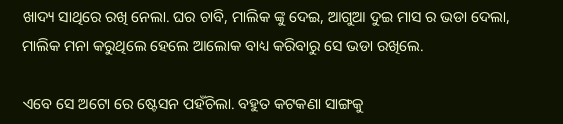ଖାଦ୍ୟ ସାଥିରେ ରଖି ନେଲା. ଘର ଚାବି, ମାଲିକ ଙ୍କୁ ଦେଇ, ଆଗୁଆ ଦୁଇ ମାସ ର ଭଡା ଦେଲା, ମାଲିକ ମନା କରୁଥିଲେ ହେଲେ ଆଲୋକ ବାଧ୍ୟ କରିବାରୁ ସେ ଭଡା ରଖିଲେ.

ଏବେ ସେ ଅଟୋ ରେ ଷ୍ଟେସନ ପହଁଚିଲା. ବହୁତ କଟକଣା ସାଙ୍ଗକୁ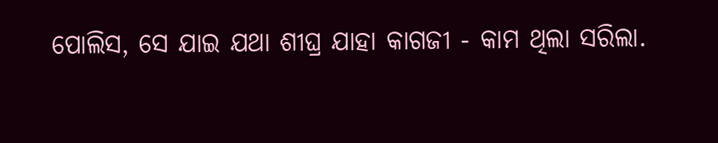ପୋଲିସ, ସେ ଯାଇ ଯଥା ଶୀଘ୍ର ଯାହା କାଗଜୀ - କାମ ଥିଲା ସରିଲା.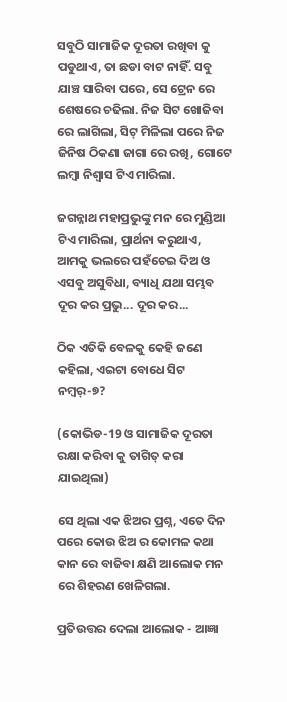ସବୁଠି ସାମାଜିକ ଦୂରତା ରଖିବା କୁ ପଡୁଥାଏ, ତା ଛଡା ବାଟ ନାହିଁ. ସବୁ ଯାଞ୍ଚ ସାରିବା ପରେ, ସେ ଟ୍ରେନ ରେ ଶେଷରେ ଚଢିଲା. ନିଜ ସିଟ ଖୋଜିବା ରେ ଲାଗିଲା, ସିଟ୍ ମିଳିଲା ପରେ ନିଜ ଜିନିଷ ଠିକଣା ଜାଗା ରେ ରଖି, ଗୋଟେ ଲମ୍ବା ନିଶ୍ୱାସ ଟିଏ ମାରିଲା.

ଜଗନ୍ନାଥ ମହାପ୍ରଭୁଙ୍କୁ ମନ ରେ ମୁଣ୍ଡିଆ ଟିଏ ମାରିଲା, ପ୍ରାର୍ଥନା କରୁଥାଏ, ଆମକୁ ଭଲରେ ପହଁଚେଇ ଦିଅ ଓ ଏସବୁ ଅସୁବିଧା, ବ୍ୟାଧି ଯଥା ସମ୍ଭବ ଦୂର କର ପ୍ରଭୁ... ଦୂର କର...

ଠିକ ଏତିକି ବେଳକୁ କେହି ଜଣେ କହିଲା, ଏଇଟା ବୋଧେ ସିଟ ନମ୍ୱର୍-୭?

(କୋଭିଡ-19 ଓ ସାମାଜିକ ଦୂରତା ରକ୍ଷା କରିବା କୁ ତାଗିତ୍ କରା ଯାଇଥିଲା)

ସେ ଥିଲା ଏକ ଝିଅର ପ୍ରଶ୍ନ, ଏତେ ଦିନ ପରେ କୋଉ ଝିଅ ର କୋମଳ କଥା କାନ ରେ ବାଜିବା କ୍ଷଣି ଆଲୋକ ମନ ରେ ଶିହରଣ ଖେଳିଗଲା.

ପ୍ରତିଉତ୍ତର ଦେଲା ଆଲୋକ - ଆଜ୍ଞା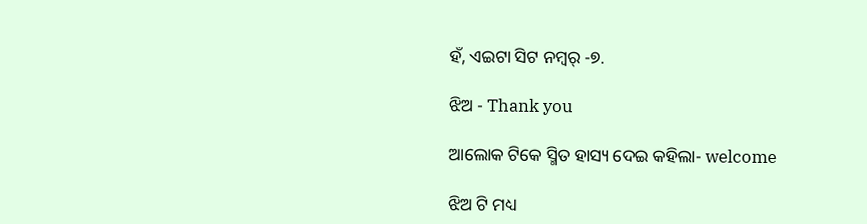ହଁ, ଏଇଟା ସିଟ ନମ୍ୱର୍ -୭.

ଝିଅ - Thank you

ଆଲୋକ ଟିକେ ସ୍ମିତ ହାସ୍ୟ ଦେଇ କହିଲା- welcome

ଝିଅ ଟି ମଧ୍ୟ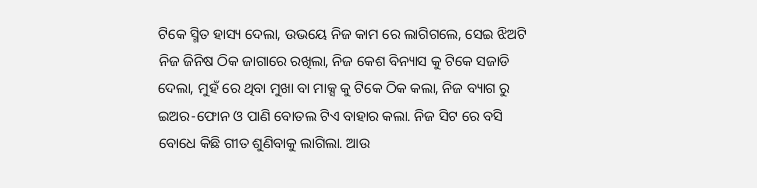ଟିକେ ସ୍ମିତ ହାସ୍ୟ ଦେଲା, ଉଭୟେ ନିଜ କାମ ରେ ଲାଗିଗଲେ, ସେଇ ଝିଅଟି ନିଜ ଜିନିଷ ଠିକ ଜାଗାରେ ରଖିଲା, ନିଜ କେଶ ବିନ୍ୟାସ କୁ ଟିକେ ସଜାଡି ଦେଲା, ମୁହଁ ରେ ଥିବା ମୁଖା ବା ମାକ୍ସ କୁ ଟିକେ ଠିକ କଲା, ନିଜ ବ୍ୟାଗ ରୁ ଇଅର-ଫୋନ ଓ ପାଣି ବୋତଲ ଟିଏ ବାହାର କଲା. ନିଜ ସିଟ ରେ ବସି ବୋଧେ କିଛି ଗୀତ ଶୁଣିବାକୁ ଲାଗିଲା. ଆଉ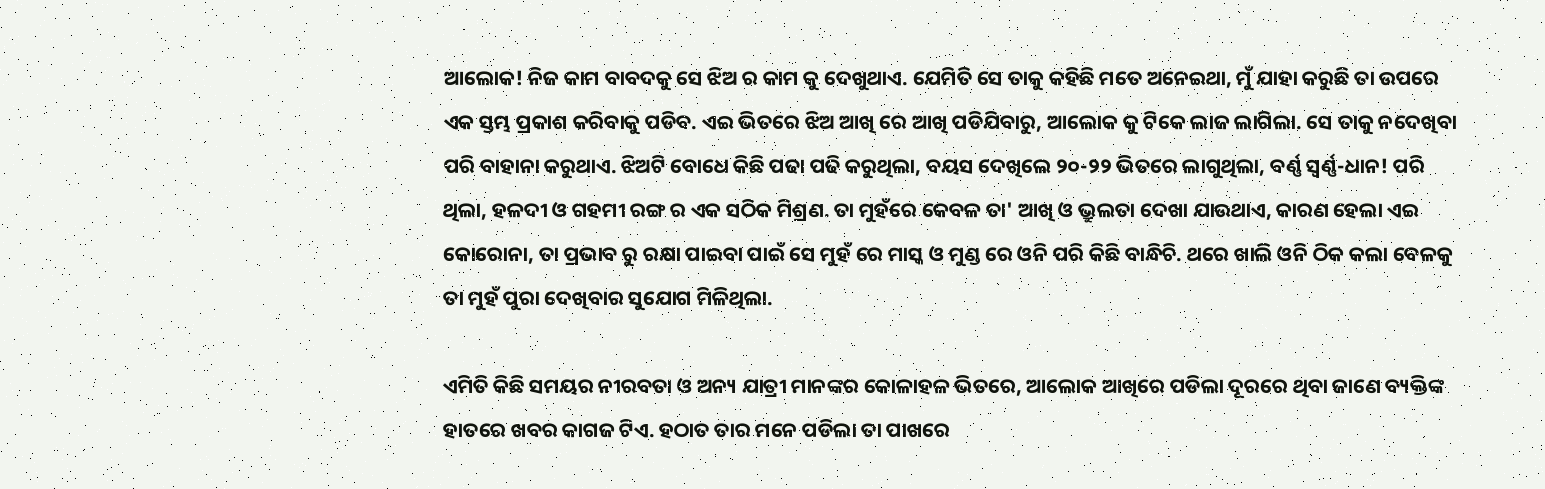ଆଲୋକ! ନିଜ କାମ ବାବଦକୁ ସେ ଝିଅ ର କାମ କୁ ଦେଖୁଥାଏ. ଯେମିତି ସେ ତାକୁ କହିଛି ମତେ ଅନେଇଥା, ମୁଁ ଯାହା କରୁଛି ତା ଉପରେ ଏକ ସ୍ତମ୍ଭ ପ୍ରକାଶ କରିବାକୁ ପଡିବ. ଏଇ ଭିତରେ ଝିଅ ଆଖି ରେ ଆଖି ପଡିଯିବାରୁ, ଆଲୋକ କୁ ଟିକେ ଲାଜ ଲାଗିଲା. ସେ ତାକୁ ନଦେଖିବା ପରି ବାହାନା କରୁଥାଏ. ଝିଅଟି ବୋଧେ କିଛି ପଢା ପଢି କରୁଥିଲା, ବୟସ ଦେଖିଲେ ୨୦-୨୨ ଭିତରେ ଲାଗୁଥିଲା, ବର୍ଣ୍ଣ ସ୍ବର୍ଣ୍ଣ-ଧାନ! ପରି ଥିଲା, ହଳଦୀ ଓ ଗହମୀ ରଙ୍ଗ ର ଏକ ସଠିକ ମିଶ୍ରଣ. ତା ମୁହଁରେ କେବଳ ତା' ଆଖି ଓ ଭ୍ରୁଲତା ଦେଖା ଯାଉଥାଏ, କାରଣ ହେଲା ଏଇ କୋରୋନା, ତା ପ୍ରଭାବ ରୁ ରକ୍ଷା ପାଇବା ପାଇଁ ସେ ମୁହଁ ରେ ମାସ୍କ ଓ ମୁଣ୍ଡ ରେ ଓନି ପରି କିଛି ବାନ୍ଧିଚି. ଥରେ ଖାଲି ଓନି ଠିକ କଲା ବେଳକୁ ତା ମୁହଁ ପୁରା ଦେଖିବାର ସୁଯୋଗ ମିଳିଥିଲା.

ଏମିତି କିଛି ସମୟର ନୀରବତା ଓ ଅନ୍ୟ ଯାତ୍ରୀ ମାନଙ୍କର କୋଳାହଳ ଭିତରେ, ଆଲୋକ ଆଖିରେ ପଡିଲା ଦୂରରେ ଥିବା ଜାଣେ ବ୍ୟକ୍ତିଙ୍କ ହାତରେ ଖବର କାଗଜ ଟିଏ. ହଠାତ ତାର ମନେ ପଡିଲା ତା ପାଖରେ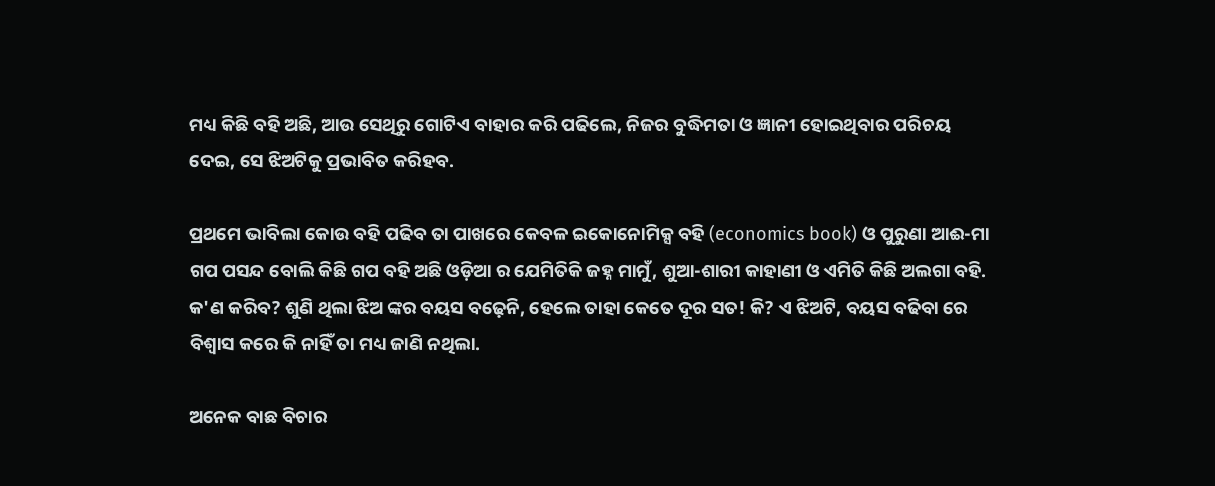ମଧ୍ୟ କିଛି ବହି ଅଛି, ଆଉ ସେଥିରୁ ଗୋଟିଏ ବାହାର କରି ପଢିଲେ, ନିଜର ବୁଦ୍ଧିମତା ଓ ଜ୍ଞାନୀ ହୋଇଥିବାର ପରିଚୟ ଦେଇ, ସେ ଝିଅଟିକୁ ପ୍ରଭାବିତ କରିହବ.

ପ୍ରଥମେ ଭାବିଲା କୋଉ ବହି ପଢିବ ତା ପାଖରେ କେବଳ ଇକୋନୋମିକ୍ସ ବହି (economics book) ଓ ପୁରୁଣା ଆଈ-ମା ଗପ ପସନ୍ଦ ବୋଲି କିଛି ଗପ ବହି ଅଛି ଓଡ଼ିଆ ର ଯେମିତିକି ଜହ୍ନ ମାମୁଁ, ଶୁଆ-ଶାରୀ କାହାଣୀ ଓ ଏମିତି କିଛି ଅଲଗା ବହି. କ'ଣ କରିବ? ଶୁଣି ଥିଲା ଝିଅ ଙ୍କର ବୟସ ବଢ଼େନି, ହେଲେ ତାହା କେତେ ଦୂର ସତ! କି? ଏ ଝିଅଟି, ବୟସ ବଢିବା ରେ ବିଶ୍ୱାସ କରେ କି ନାହିଁ ତା ମଧ୍ୟ ଜାଣି ନଥିଲା.

ଅନେକ ବାଛ ବିଚାର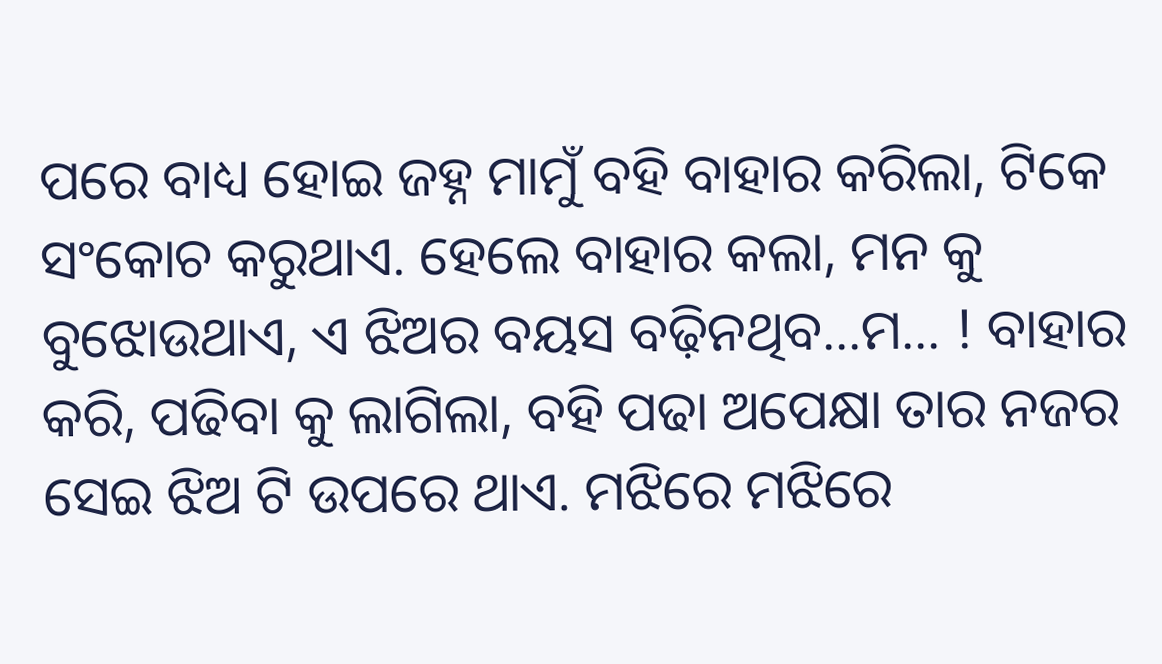ପରେ ବାଧ୍ୟ ହୋଇ ଜହ୍ନ ମାମୁଁ ବହି ବାହାର କରିଲା, ଟିକେ ସଂକୋଚ କରୁଥାଏ. ହେଲେ ବାହାର କଲା, ମନ କୁ ବୁଝୋଉଥାଏ, ଏ ଝିଅର ବୟସ ବଢ଼ିନଥିବ...ମ... ! ବାହାର କରି, ପଢିବା କୁ ଲାଗିଲା, ବହି ପଢା ଅପେକ୍ଷା ତାର ନଜର ସେଇ ଝିଅ ଟି ଉପରେ ଥାଏ. ମଝିରେ ମଝିରେ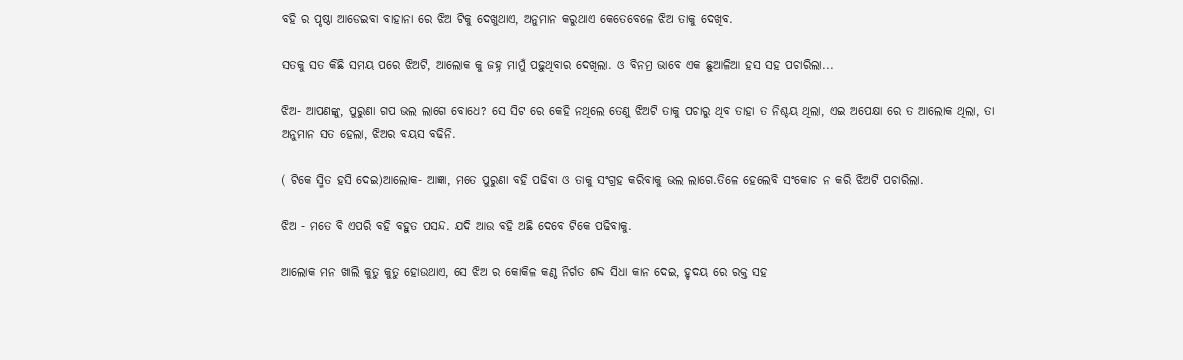ବହି ର ପୃଷ୍ଠା ଆଡେଇବା ବାହାନା ରେ ଝିଅ ଟିକୁ ଦେଖୁଥାଏ, ଅନୁମାନ କରୁଥାଏ କେତେବେଳେ ଝିଅ ତାକୁ ଦେଖିବ.

ସତକୁ ସତ କିଛି ସମୟ ପରେ ଝିଅଟି, ଆଲୋକ କୁ ଜହ୍ନ ମାମୁଁ ପଢ଼ୁଥିବାର ଦେଖିଲା. ଓ ବିନମ୍ର ଭାବେ ଏକ ଛୁଆଳିଆ ହସ ସହ ପଚାରିଲା...

ଝିଅ- ଆପଣଙ୍କୁ, ପୁରୁଣା ଗପ ଭଲ ଲାଗେ ବୋଧେ? ସେ ସିଟ ରେ କେହି ନଥିଲେ ତେଣୁ ଝିଅଟି ତାକୁ ପଚାରୁ ଥିବ ତାହା ତ ନିଶ୍ଚୟ ଥିଲା, ଏଇ ଅପେକ୍ଷା ରେ ତ ଆଲୋକ ଥିଲା, ତା ଅନୁମାନ ସତ ହେଲା, ଝିଅର ବୟସ ବଢିନି.

( ଟିକେ ସ୍ମିତ ହସି ଦେଇ)ଆଲୋକ- ଆଜ୍ଞା, ମତେ ପୁରୁଣା ବହି ପଢିବା ଓ ତାକୁ ସଂଗ୍ରହ କରିବାକୁ ଭଲ ଲାଗେ.ତିଳେ ହେଲେବି ସଂକୋଚ ନ କରି ଝିଅଟି ପଚାରିଲା.

ଝିଅ - ମତେ ବି ଏପରି ବହି ବହୁତ ପସନ୍ଦ. ଯଦି ଆଉ ବହି ଅଛି ଦେବେ ଟିକେ ପଢିବାକୁ.

ଆଲୋକ ମନ ଖାଲି କୁତୁ କୁତୁ ହୋଉଥାଏ, ସେ ଝିଅ ର କୋକିଳ କଣ୍ଠ ନିର୍ଗତ ଶବ୍ଦ ସିଧା କାନ ଦେଇ, ହୃଦୟ ରେ ରକ୍ତ ସହ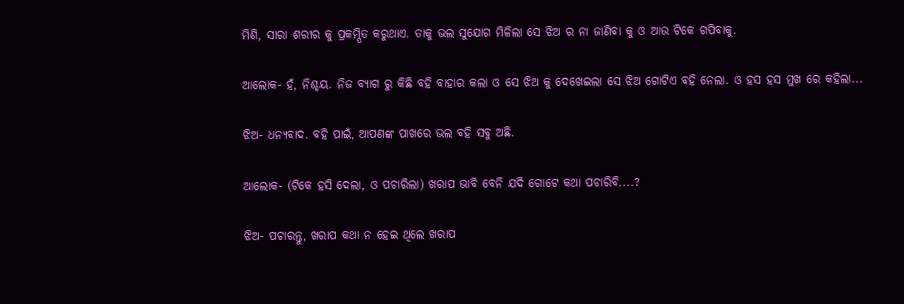ମିଶି, ସାରା ଶରୀର କୁ ପ୍ରକମ୍ପିତ କରୁଥାଏ. ତାକୁ ଭଲ ସୁଯୋଗ ମିଳିଲା ସେ ଝିଅ ର ନା ଜାଣିବା କୁ ଓ ଆଉ ଟିକେ ଗପିବାକୁ.

ଆଲୋକ- ହଁ, ନିଶ୍ଚୟ. ନିଜ ବ୍ୟାଗ ରୁ କିଛି ବହି ବାହାର କଲା ଓ ସେ ଝିଅ କୁ ଦେଖେଇଲା ସେ ଝିଅ ଗୋଟିଏ ବହି ନେଲା. ଓ ହସ ହସ ମୁଖ ରେ କହିଲା...

ଝିଅ- ଧନ୍ୟବାଦ. ବହି ପାଇଁ, ଆପଣଙ୍କ ପାଖରେ ଭଲ ବହି ସବୁ ଅଛି.

ଆଲୋକ- (ଟିକେ ହସି ଦେଲା, ଓ ପଚାରିଲା) ଖରାପ ଭାବି ବେନି ଯଦି ଗୋଟେ କଥା ପଚାରିବି....?

ଝିଅ- ପଚାରନ୍ତୁ, ଖରାପ କଥା ନ ହେଇ ଥିଲେ ଖରାପ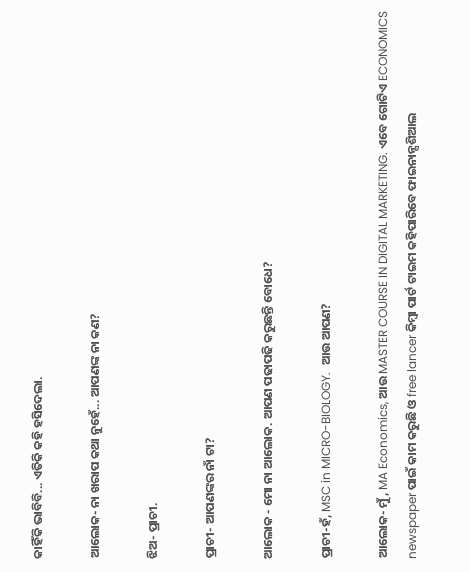କାହିଁକି ଭାବିବି... ଏତିକି କହି ହସିଦେଲା.

ଆଲୋକ- ନା ଖରାପ କଥା ନୁହେଁ... ଆପଣଙ୍କ ନା କଣ?

ଝିଅ- ପ୍ରାଚୀ.

ପ୍ରାଚୀ- ଆପଣଙ୍କର ନାଁ ଟା?

ଆଲୋକ - ମୋ ନା ଆଲୋକ. ଆପଣ ପଢାପଢି କରୁଛନ୍ତି ବୋଧେ?

ପ୍ରାଚୀ-ହଁ, MSC in MICRO-BIOLOGY.  ଆଉ ଆପଣ?

ଆଲୋକ- ମୁଁ, MA Economics, ଆଉ MASTER COURSE IN DIGITAL MARKETING. ଏବେ ଗୋଟିଏ ECONOMICS newspaper ପାଇଁ କାମ କରୁଛି ଓ free lancer କିମ୍ବା ପାର୍ଟ ଟାଇମ କହିପାରିବେ ଫାଇନାନ୍ସଶିଆଲ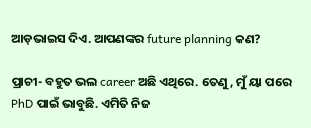ଆଡ଼ଭାଇସ ଦିଏ. ଆପଣଙ୍କର future planning କଣ?

ପ୍ରାଚୀ- ବହୁତ ଭଲ career ଅଛି ଏଥିରେ. ତେଣୁ, ମୁଁ ୟା ପରେ PhD ପାଇଁ ଭାବୁଛି. ଏମିତି ନିଜ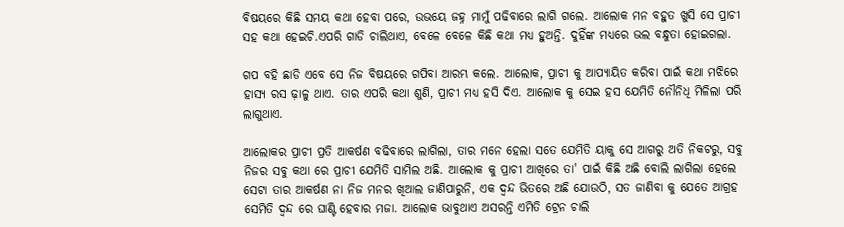ବିଷୟରେ କିଛି ସମୟ କଥା ହେବା ପରେ, ଉଭୟେ ଜହ୍ନ ମାମୁଁ ପଢିବାରେ ଲାଗି ଗଲେ. ଆଲୋକ ମନ ବହୁତ ଖୁସି ସେ ପ୍ରାଚୀ ସହ କଥା ହେଇଚି.ଏପରି ଗାଡି ଚାଲିଥାଏ, ବେଳେ ବେଳେ କିଛି କଥା ମଧ୍ୟ ହୁଅନ୍ତି. ଦୁହିଁଙ୍କ ମଧ୍ୟରେ ଭଲ ବନ୍ଧୁତା ହୋଇଗଲା.

ଗପ ବହି ଛାଡି ଏବେ ସେ ନିଜ ବିଷୟରେ ଗପିବା ଆରମ୍ଭ କଲେ. ଆଲୋକ, ପ୍ରାଚୀ କୁ ଆପ୍ୟାୟିତ କରିବା ପାଇଁ କଥା ମଝିରେ ହାସ୍ୟ ରସ ଢ଼ାଳୁ ଥାଏ. ତାର ଏପରି କଥା ଶୁଣି, ପ୍ରାଚୀ ମଧ୍ୟ ହସି ଦିଏ. ଆଲୋକ କୁ ସେଇ ହସ ଯେମିତି ନୌନିଧି ମିଳିଲା ପରି ଲାଗୁଥାଏ.

ଆଲୋକର ପ୍ରାଚୀ ପ୍ରତି ଆକର୍ଷଣ ବଢିବାରେ ଲାଗିଲା, ତାର ମନେ ହେଲା ସତେ ଯେମିତି ୟାକୁ ସେ ଆଗରୁ ଅତି ନିକଟରୁ, ସବୁ ନିଜର ସବୁ କଥା ରେ ପ୍ରାଚୀ ଯେମିତି ସାମିଲ ଅଛି. ଆଲୋକ କୁ ପ୍ରାଚୀ ଆଖିରେ ତା' ପାଇଁ କିଛି ଅଛି ବୋଲି ଲାଗିଲା ହେଲେ ସେଟା ତାର ଆକର୍ଷଣ ନା ନିଜ ମନର ଖିଆଲ ଜାଣିପାରୁନି, ଏକ ଦ୍ଵନ୍ଦ ଭିତରେ ଅଛି ଯୋଉଠି, ସତ ଜାଣିବା କୁ ଯେତେ ଆଗ୍ରହ ସେମିତି ଦ୍ଵନ୍ଦ ରେ ଘାଣ୍ଟି ହେବାର ମଜା. ଆଲୋକ ଭାବୁଥାଏ ଅସରନ୍ତି ଏମିତି ଟ୍ରେନ ଚାଲି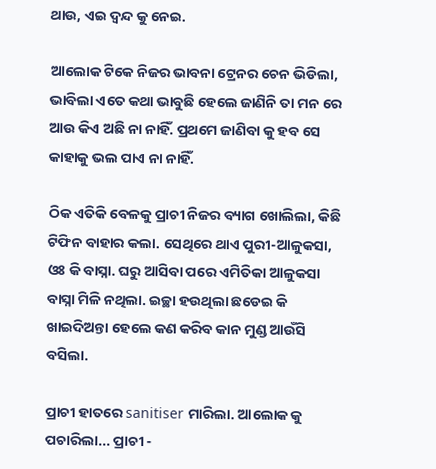ଥାଉ, ଏଇ ଦ୍ୱନ୍ଦ କୁ ନେଇ.

ଆଲୋକ ଟିକେ ନିଜର ଭାବନା ଟ୍ରେନର ଚେନ ଭିଡିଲା, ଭାବିଲା ଏତେ କଥା ଭାବୁଛି ହେଲେ ଜାଣିନି ତା ମନ ରେ ଆଉ କିଏ ଅଛି ନା ନାହିଁ. ପ୍ରଥମେ ଜାଣିବା କୁ ହବ ସେ କାହାକୁ ଭଲ ପାଏ ନା ନାହିଁ.

ଠିକ ଏତିକି ବେଳକୁ ପ୍ରାଚୀ ନିଜର ବ୍ୟାଗ ଖୋଲିଲା, କିଛି ଟିଫିନ ବାହାର କଲା. ସେଥିରେ ଥାଏ ପୁରୀ-ଆଳୁକସା, ଓଃ କି ବାସ୍ନା. ଘରୁ ଆସିବା ପରେ ଏମିତିକା ଆଳୁକସା ବାସ୍ନା ମିଳି ନଥିଲା. ଇଚ୍ଛା ହଉଥିଲା ଛଡେଇ କି ଖାଇଦିଅନ୍ତା ହେଲେ କଣ କରିବ କାନ ମୁଣ୍ଡ ଆଉଁସି ବସିଲା.

ପ୍ରାଚୀ ହାତରେ sanitiser ମାରିଲା. ଆଲୋକ କୁ ପଚାରିଲା... ପ୍ରାଚୀ -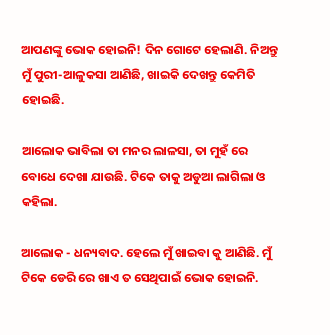ଆପଣଙ୍କୁ ଭୋକ ହୋଇନି! ଦିନ ଗୋଟେ ହେଲାଣି. ନିଅନ୍ତୁ ମୁଁ ପୁରୀ-ଆଳୁକସା ଆଣିଛି, ଖାଇକି ଦେଖନ୍ତୁ କେମିତି ହୋଇଛି.

ଆଲୋକ ଭାବିଲା ତା ମନର ଲାଳସା, ତା ମୁହଁ ରେ ବୋଧେ ଦେଖା ଯାଉଛି. ଟିକେ ତାକୁ ଅଡୁଆ ଲାଗିଲା ଓ କହିଲା.

ଆଲୋକ - ଧନ୍ୟବାଦ. ହେଲେ ମୁଁ ଖାଇବା କୁ ଆଣିଛି. ମୁଁ ଟିକେ ଡେରି ରେ ଖାଏ ତ ସେଥିପାଇଁ ଭୋକ ହୋଇନି.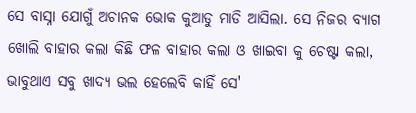ସେ ବାସ୍ନା ଯୋଗୁଁ ଅଚାନକ ଭୋକ କୁଆଡୁ ମାଡି ଆସିଲା. ସେ ନିଜର ବ୍ୟାଗ ଖୋଲି ବାହାର କଲା କିଛି ଫଳ ବାହାର କଲା ଓ ଖାଇବା କୁ ଚେଷ୍ଟା କଲା, ଭାବୁଥାଏ ସବୁ ଖାଦ୍ୟ ଭଲ ହେଲେବି କାହିଁ ସେ'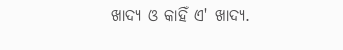ଖାଦ୍ୟ ଓ କାହିଁ ଏ' ଖାଦ୍ୟ.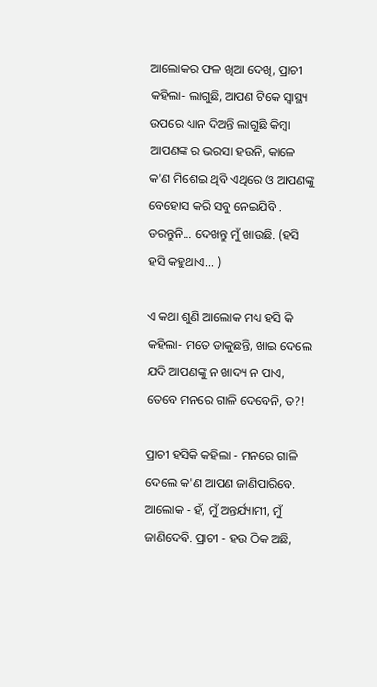ଆଲୋକର ଫଳ ଖିଆ ଦେଖି, ପ୍ରାଚୀ କହିଲା- ଲାଗୁଛି, ଆପଣ ଟିକେ ସ୍ୱାସ୍ଥ୍ୟ ଉପରେ ଧ୍ୟାନ ଦିଅନ୍ତି ଲାଗୁଛି କିମ୍ବା ଆପଣଙ୍କ ର ଭରସା ହଉନି, କାଳେ କ'ଣ ମିଶେଇ ଥିବି ଏଥିରେ ଓ ଆପଣଙ୍କୁ ବେହୋସ କରି ସବୁ ନେଇଯିବି . ଡରନ୍ତୁନି... ଦେଖନ୍ତୁ ମୁଁ ଖାଉଛି. (ହସି ହସି କହୁଥାଏ... )

ଏ କଥା ଶୁଣି ଆଲୋକ ମଧ୍ୟ ହସି କି କହିଲା- ମତେ ଡାକୁଛନ୍ତି, ଖାଇ ଦେଲେ ଯଦି ଆପଣଙ୍କୁ ନ ଖାଦ୍ୟ ନ ପାଏ, ତେବେ ମନରେ ଗାଳି ଦେବେନି, ତ?!

ପ୍ରାଚୀ ହସିକି କହିଲା - ମନରେ ଗାଳି ଦେଲେ କ'ଣ ଆପଣ ଜାଣିପାରିବେ. ଆଲୋକ - ହଁ, ମୁଁ ଅନ୍ତର୍ଯ୍ୟାମୀ, ମୁଁ ଜାଣିଦେଵି. ପ୍ରାଚୀ - ହଉ ଠିକ ଅଛି,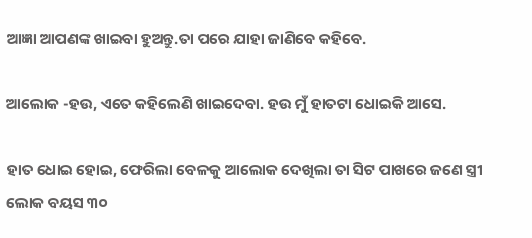ଆଜ୍ଞା ଆପଣଙ୍କ ଖାଇବା ହୁଅନ୍ତୁ.ତା ପରେ ଯାହା ଜାଣିବେ କହିବେ.

ଆଲୋକ -ହଉ, ଏତେ କହିଲେଣି ଖାଇଦେବା. ହଉ ମୁଁ ହାତଟା ଧୋଇକି ଆସେ.

ହାତ ଧୋଇ ହୋଇ, ଫେରିଲା ବେଳକୁ ଆଲୋକ ଦେଖିଲା ତା ସିଟ ପାଖରେ ଜଣେ ସ୍ତ୍ରୀ ଲୋକ ବୟସ ୩୦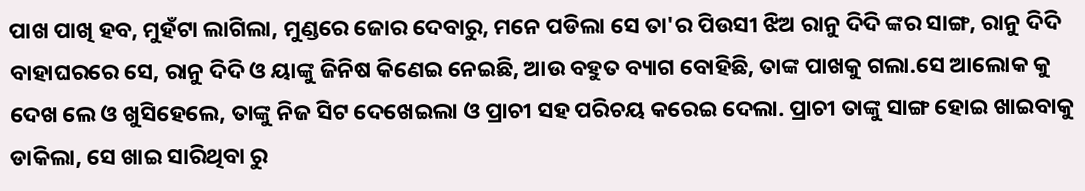ପାଖ ପାଖି ହବ, ମୁହଁଟା ଲାଗିଲା, ମୁଣ୍ଡରେ ଜୋର ଦେବାରୁ, ମନେ ପଡିଲା ସେ ତା'ର ପିଉସୀ ଝିଅ ରାନୁ ଦିଦି ଙ୍କର ସାଙ୍ଗ, ରାନୁ ଦିଦି ବାହାଘରରେ ସେ, ରାନୁ ଦିଦି ଓ ୟାଙ୍କୁ ଜିନିଷ କିଣେଇ ନେଇଛି, ଆଉ ବହୁତ ବ୍ୟାଗ ବୋହିଛି, ତାଙ୍କ ପାଖକୁ ଗଲା.ସେ ଆଲୋକ କୁ ଦେଖ ଲେ ଓ ଖୁସିହେଲେ, ତାଙ୍କୁ ନିଜ ସିଟ ଦେଖେଇଲା ଓ ପ୍ରାଚୀ ସହ ପରିଚୟ କରେଇ ଦେଲା. ପ୍ରାଚୀ ତାଙ୍କୁ ସାଙ୍ଗ ହୋଇ ଖାଇବାକୁ ଡାକିଲା, ସେ ଖାଇ ସାରିଥିବା ରୁ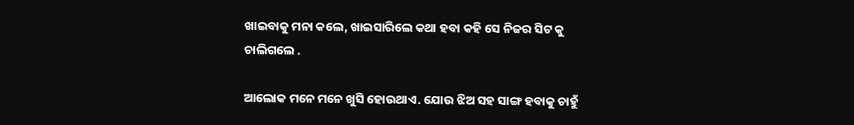ଖାଇବାକୁ ମନା କଲେ, ଖାଇସାରିଲେ କଥା ହବା କହି ସେ ନିଜର ସିଟ କୁ ଚାଲିଗଲେ .

ଆଲୋକ ମନେ ମନେ ଖୁସି ହୋଉଥାଏ. ଯୋଉ ଝିଅ ସହ ସାଙ୍ଗ ହବାକୁ ଚାହୁଁ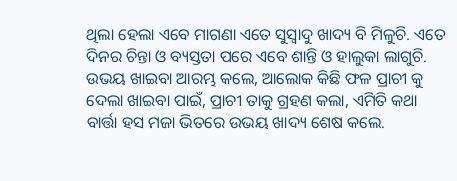ଥିଲା ହେଲା ଏବେ ମାଗଣା ଏତେ ସୁସ୍ୱାଦୁ ଖାଦ୍ୟ ବି ମିଳୁଚି. ଏତେ ଦିନର ଚିନ୍ତା ଓ ବ୍ୟସ୍ତତା ପରେ ଏବେ ଶାନ୍ତି ଓ ହାଲୁକା ଲାଗୁଚି. ଉଭୟ ଖାଇବା ଆରମ୍ଭ କଲେ, ଆଲୋକ କିଛି ଫଳ ପ୍ରାଚୀ କୁ ଦେଲା ଖାଇବା ପାଇଁ, ପ୍ରାଚୀ ତାକୁ ଗ୍ରହଣ କଲା, ଏମିତି କଥା ବାର୍ତ୍ତା ହସ ମଜା ଭିତରେ ଉଭୟ ଖାଦ୍ୟ ଶେଷ କଲେ.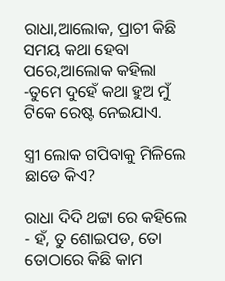ରାଧା,ଆଲୋକ, ପ୍ରାଚୀ କିଛି ସମୟ କଥା ହେବା ପରେ,ଆଲୋକ କହିଲା -ତୁମେ ଦୁହେଁ କଥା ହୁଅ ମୁଁ ଟିକେ ରେଷ୍ଟ ନେଇଯାଏ.

ସ୍ତ୍ରୀ ଲୋକ ଗପିବାକୁ ମିଳିଲେ ଛାଡେ କିଏ?

ରାଧା ଦିଦି ଥଟ୍ଟା ରେ କହିଲେ - ହଁ, ତୁ ଶୋଇପଡ, ତୋ ତୋଠାରେ କିଛି କାମ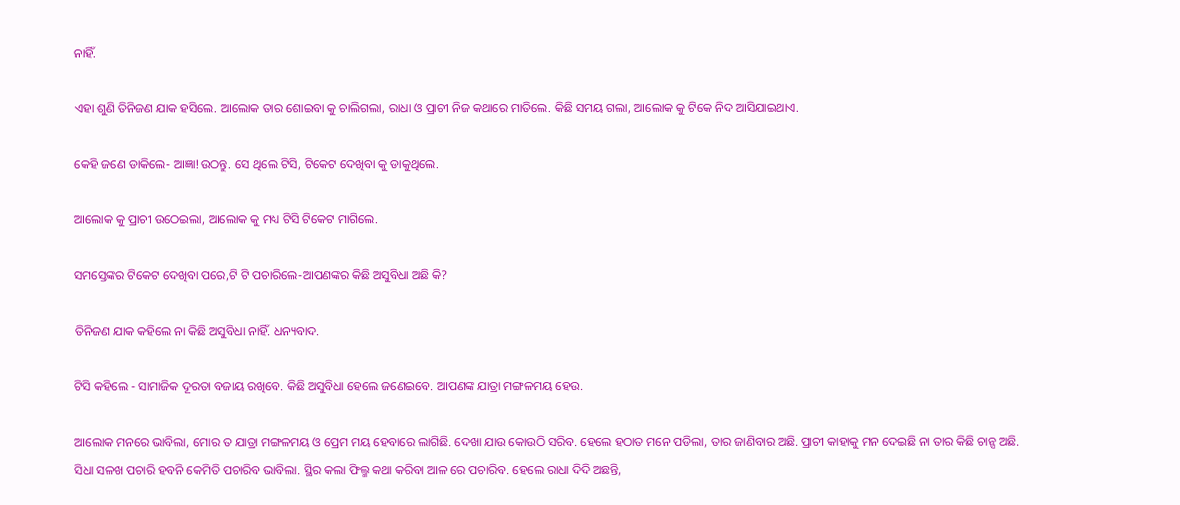ନାହିଁ.

ଏହା ଶୁଣି ତିନିଜଣ ଯାକ ହସିଲେ. ଆଲୋକ ତାର ଶୋଇବା କୁ ଚାଲିଗଲା, ରାଧା ଓ ପ୍ରାଚୀ ନିଜ କଥାରେ ମାତିଲେ. କିଛି ସମୟ ଗଲା, ଆଲୋକ କୁ ଟିକେ ନିଦ ଆସିଯାଇଥାଏ.

କେହି ଜଣେ ଡାକିଲେ- ଆଜ୍ଞା!ଉଠନ୍ତୁ. ସେ ଥିଲେ ଟିସି, ଟିକେଟ ଦେଖିବା କୁ ଡାକୁଥିଲେ.

ଆଲୋକ କୁ ପ୍ରାଚୀ ଉଠେଇଲା, ଆଲୋକ କୁ ମଧ୍ୟ ଟିସି ଟିକେଟ ମାଗିଲେ.

ସମସ୍ତେଙ୍କର ଟିକେଟ ଦେଖିବା ପରେ,ଟି ଟି ପଚାରିଲେ-ଆପଣଙ୍କର କିଛି ଅସୁବିଧା ଅଛି କି?

ତିନିଜଣ ଯାକ କହିଲେ ନା କିଛି ଅସୁବିଧା ନାହିଁ. ଧନ୍ୟବାଦ.

ଟିସି କହିଲେ - ସାମାଜିକ ଦୂରତା ବଜାୟ ରଖିବେ. କିଛି ଅସୁବିଧା ହେଲେ ଜଣେଇବେ. ଆପଣଙ୍କ ଯାତ୍ରା ମଙ୍ଗଳମୟ ହେଉ.

ଆଲୋକ ମନରେ ଭାବିଲା, ମୋର ତ ଯାତ୍ରା ମଙ୍ଗଳମୟ ଓ ପ୍ରେମ ମୟ ହେବାରେ ଲାଗିଛି. ଦେଖା ଯାଉ କୋଉଠି ସରିବ. ହେଲେ ହଠାତ ମନେ ପଡିଲା, ତାର ଜାଣିବାର ଅଛି. ପ୍ରାଚୀ କାହାକୁ ମନ ଦେଇଛି ନା ତାର କିଛି ଚାନ୍ସ ଅଛି. ସିଧା ସଳଖ ପଚାରି ହବନି କେମିତି ପଚାରିବ ଭାବିଲା. ସ୍ଥିର କଲା ଫିଲ୍ମ କଥା କରିବା ଆଳ ରେ ପଚାରିବ. ହେଲେ ରାଧା ଦିଦି ଅଛନ୍ତି,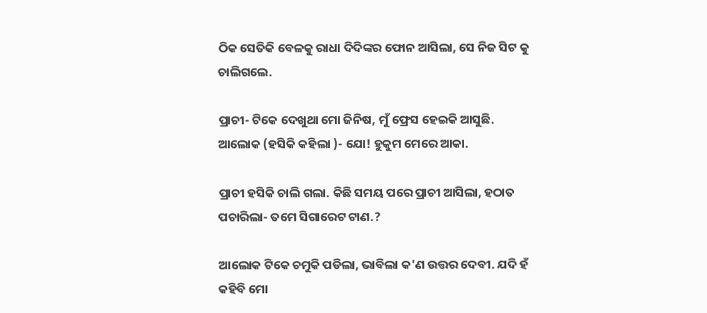ଠିକ ସେତିକି ବେଳକୁ ରାଧା ଦିଦିଙ୍କର ଫୋନ ଆସିଲା, ସେ ନିଜ ସିଟ କୁ ଚାଲିଗଲେ.

ପ୍ରାଚୀ- ଟିକେ ଦେଖୁଥା ମୋ ଜିନିଷ, ମୁଁ ଫ୍ରେସ ହେଇକି ଆସୁଛି. ଆଲୋକ (ହସିକି କହିଲା )- ଯୋ! ହୁକୁମ ମେରେ ଆକା.

ପ୍ରାଚୀ ହସିକି ଚାଲି ଗଲା. କିଛି ସମୟ ପରେ ପ୍ରାଚୀ ଆସିଲା, ହଠାତ ପଚାରିଲା- ତମେ ସିଗାରେଟ ଟାଣ.?

ଆଲୋକ ଟିକେ ଚମୁକି ପଡିଲା, ଭାବିଲା କ'ଣ ଉତ୍ତର ଦେବୀ. ଯଦି ହଁ କହିବି ମୋ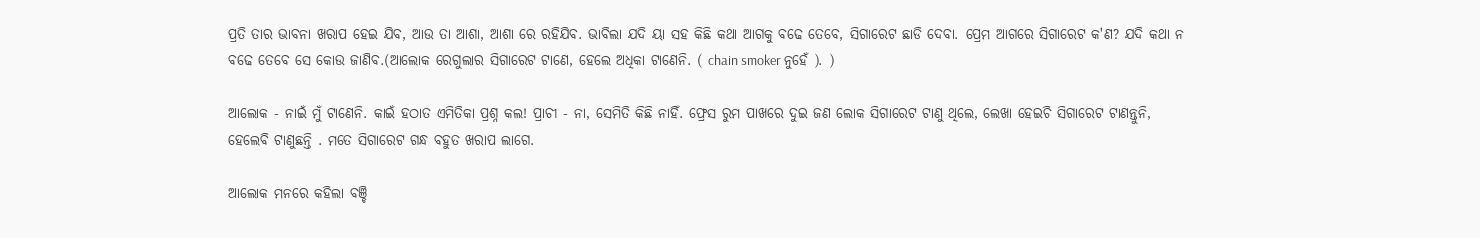ପ୍ରତି ତାର ଭାବନା ଖରାପ ହେଇ ଯିବ, ଆଉ ତା ଆଶା, ଆଶା ରେ ରହିଯିବ. ଭାବିଲା ଯଦି ୟା ସହ କିଛି କଥା ଆଗକୁ ବଢେ ତେବେ, ସିଗାରେଟ ଛାଡି ଦେବା. ପ୍ରେମ ଆଗରେ ସିଗାରେଟ କ'ଣ? ଯଦି କଥା ନ ବଢେ ତେବେ ସେ କୋଉ ଜାଣିବ.(ଆଲୋକ ରେଗୁଲାର ସିଗାରେଟ ଟାଣେ, ହେଲେ ଅଧିକା ଟାଣେନି. ( chain smoker ନୁହେଁ ). )

ଆଲୋକ - ନାଇଁ ମୁଁ ଟାଣେନି. କାଇଁ ହଠାତ ଏମିତିକା ପ୍ରଶ୍ନ କଲ! ପ୍ରାଚୀ - ନା, ସେମିତି କିଛି ନାହିଁ. ଫ୍ରେସ ରୁମ ପାଖରେ ଦୁଇ ଜଣ ଲୋକ ସିଗାରେଟ ଟାଣୁ ଥିଲେ, ଲେଖା ହେଇଚି ସିଗାରେଟ ଟାଣନ୍ତୁନି, ହେଲେବି ଟାଣୁଛନ୍ତି . ମତେ ସିଗାରେଟ ଗନ୍ଧ ବହୁତ ଖରାପ ଲାଗେ.

ଆଲୋକ ମନରେ କହିଲା ବଞ୍ଚି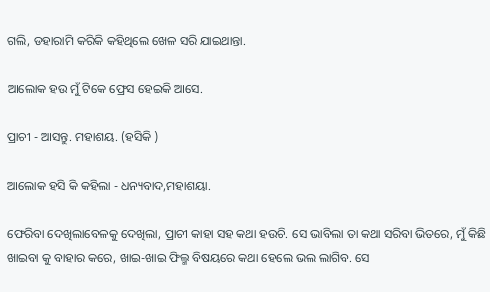ଗଲି, ଡହାରାମି କରିକି କହିଥିଲେ ଖେଳ ସରି ଯାଇଥାନ୍ତା.

ଆଲୋକ ହଉ ମୁଁ ଟିକେ ଫ୍ରେସ ହେଇକି ଆସେ.

ପ୍ରାଚୀ - ଆସନ୍ତୁ. ମହାଶୟ. (ହସିକି )

ଆଲୋକ ହସି କି କହିଲା - ଧନ୍ୟବାଦ,ମହାଶୟା.

ଫେରିବା ଦେଖିଲାବେଳକୁ ଦେଖିଲା, ପ୍ରାଚୀ କାହା ସହ କଥା ହଉଚି. ସେ ଭାବିଲା ତା କଥା ସରିବା ଭିତରେ, ମୁଁ କିଛି ଖାଇବା କୁ ବାହାର କରେ, ଖାଇ-ଖାଇ ଫିଲ୍ମ ବିଷୟରେ କଥା ହେଲେ ଭଲ ଲାଗିବ. ସେ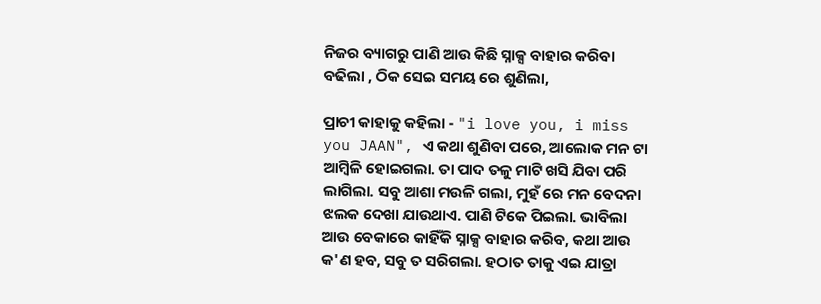ନିଜର ବ୍ୟାଗରୁ ପାଣି ଆଉ କିଛି ସ୍ନାକ୍ସ ବାହାର କରିବା ବଢିଲା , ଠିକ ସେଇ ସମୟ ରେ ଶୁଣିଲା,

ପ୍ରାଚୀ କାହାକୁ କହିଲା - "i love you, i miss you JAAN", ଏ କଥା ଶୁଣିବା ପରେ, ଆଲୋକ ମନ ଟା ଆମ୍ବିଳି ହୋଇଗଲା. ତା ପାଦ ତଳୁ ମାଟି ଖସି ଯିବା ପରି ଲାଗିଲା. ସବୁ ଆଶା ମଉଳି ଗଲା, ମୁହଁ ରେ ମନ ବେଦନା ଝଲକ ଦେଖା ଯାଉଥାଏ. ପାଣି ଟିକେ ପିଇଲା. ଭାବିଲା ଆଉ ବେକାରେ କାହିଁକି ସ୍ନାକ୍ସ ବାହାର କରିବ, କଥା ଆଉ କ'ଣ ହବ, ସବୁ ତ ସରିଗଲା. ହଠାତ ତାକୁ ଏଇ ଯାତ୍ରା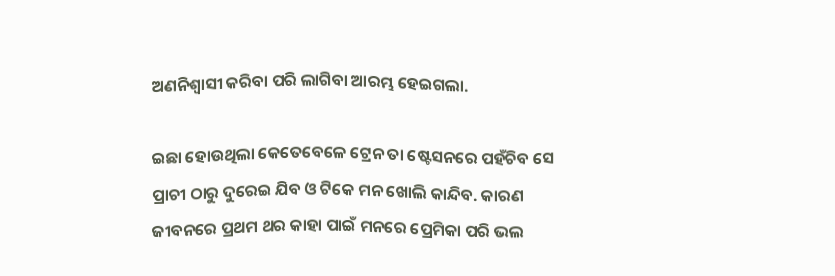ଅଣନିଶ୍ୱାସୀ କରିବା ପରି ଲାଗିବା ଆରମ୍ଭ ହେଇଗଲା.

ଇଛା ହୋଉଥିଲା କେତେବେଳେ ଟ୍ରେନ ତା ଷ୍ଟେସନରେ ପହଁଚିବ ସେ ପ୍ରାଚୀ ଠାରୁ ଦୁରେଇ ଯିବ ଓ ଟିକେ ମନ ଖୋଲି କାନ୍ଦିବ. କାରଣ ଜୀବନରେ ପ୍ରଥମ ଥର କାହା ପାଇଁ ମନରେ ପ୍ରେମିକା ପରି ଭଲ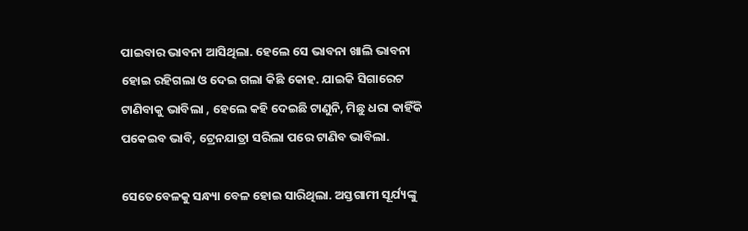ପାଇବାର ଭାବନା ଆସିଥିଲା. ହେଲେ ସେ ଭାବନା ଖାଲି ଭାବନା ହୋଇ ରହିଗଲା ଓ ଦେଇ ଗଲା କିଛି କୋହ. ଯାଇକି ସିଗାରେଟ ଟାଣିବାକୁ ଭାବିଲା , ହେଲେ କହି ଦେଇଛି ଟାଣୁନି, ମିଛୁ ଧରା କାହିଁକି ପକେଇବ ଭାବି, ଟ୍ରେନଯାତ୍ରା ସରିଲା ପରେ ଟାଣିବ ଭାବିଲା.

ସେତେବେଳକୁ ସନ୍ଧ୍ୟା ବେଳ ହୋଇ ସାରିଥିଲା. ଅସ୍ତଗାମୀ ସୂର୍ଯ୍ୟଙ୍କୁ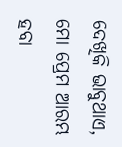ଦେଖିକି ଭାବୁଥାଏ, ମୋ ପ୍ରେମ ଆରମ୍ଭ ହବା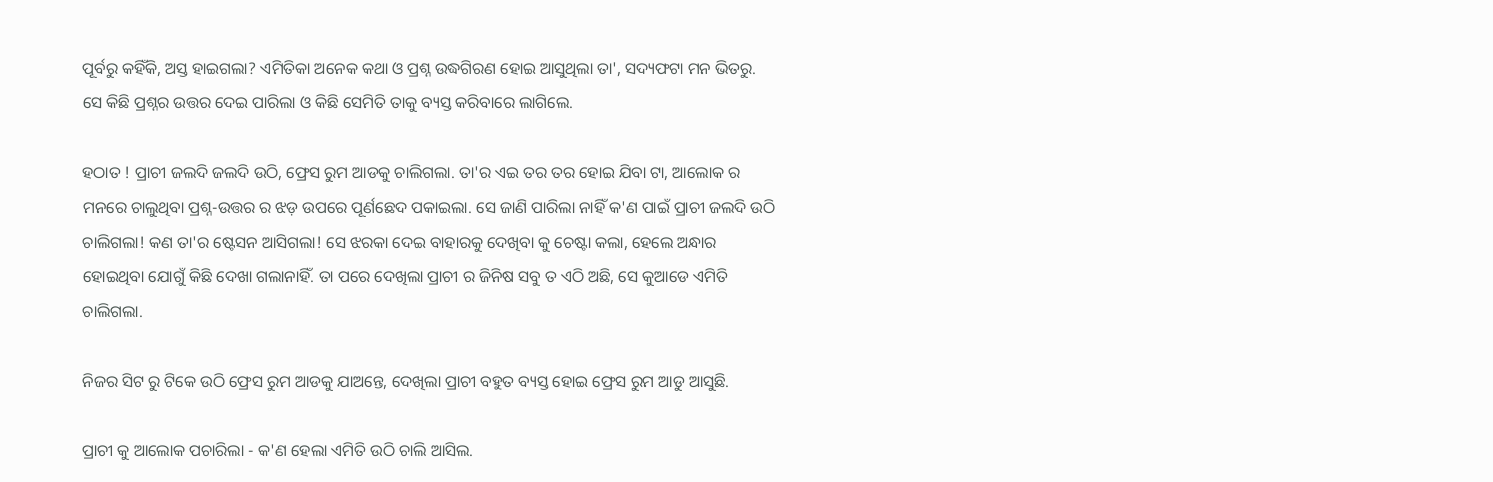ପୂର୍ବରୁ କହିଁକି, ଅସ୍ତ ହାଇଗଲା? ଏମିତିକା ଅନେକ କଥା ଓ ପ୍ରଶ୍ନ ଉଦ୍ଧଗିରଣ ହୋଇ ଆସୁଥିଲା ତା', ସଦ୍ୟଫଟା ମନ ଭିତରୁ. ସେ କିଛି ପ୍ରଶ୍ନର ଉତ୍ତର ଦେଇ ପାରିଲା ଓ କିଛି ସେମିତି ତାକୁ ବ୍ୟସ୍ତ କରିବାରେ ଲାଗିଲେ.

ହଠାତ ! ପ୍ରାଚୀ ଜଲଦି ଜଲଦି ଉଠି, ଫ୍ରେସ ରୁମ ଆଡକୁ ଚାଲିଗଲା. ତା'ର ଏଇ ତର ତର ହୋଇ ଯିବା ଟା, ଆଲୋକ ର ମନରେ ଚାଲୁଥିବା ପ୍ରଶ୍ନ-ଉତ୍ତର ର ଝଡ଼ ଉପରେ ପୂର୍ଣଛେଦ ପକାଇଲା. ସେ ଜାଣି ପାରିଲା ନାହିଁ କ'ଣ ପାଇଁ ପ୍ରାଚୀ ଜଲଦି ଉଠି ଚାଲିଗଲା! କଣ ତା'ର ଷ୍ଟେସନ ଆସିଗଲା! ସେ ଝରକା ଦେଇ ବାହାରକୁ ଦେଖିବା କୁ ଚେଷ୍ଟା କଲା, ହେଲେ ଅନ୍ଧାର ହୋଇଥିବା ଯୋଗୁଁ କିଛି ଦେଖା ଗଲାନାହିଁ. ତା ପରେ ଦେଖିଲା ପ୍ରାଚୀ ର ଜିନିଷ ସବୁ ତ ଏଠି ଅଛି, ସେ କୁଆଡେ ଏମିତି ଚାଲିଗଲା.

ନିଜର ସିଟ ରୁ ଟିକେ ଉଠି ଫ୍ରେସ ରୁମ ଆଡକୁ ଯାଅନ୍ତେ, ଦେଖିଲା ପ୍ରାଚୀ ବହୁତ ବ୍ୟସ୍ତ ହୋଇ ଫ୍ରେସ ରୁମ ଆଡୁ ଆସୁଛି.

ପ୍ରାଚୀ କୁ ଆଲୋକ ପଚାରିଲା - କ'ଣ ହେଲା ଏମିତି ଉଠି ଚାଲି ଆସିଲ.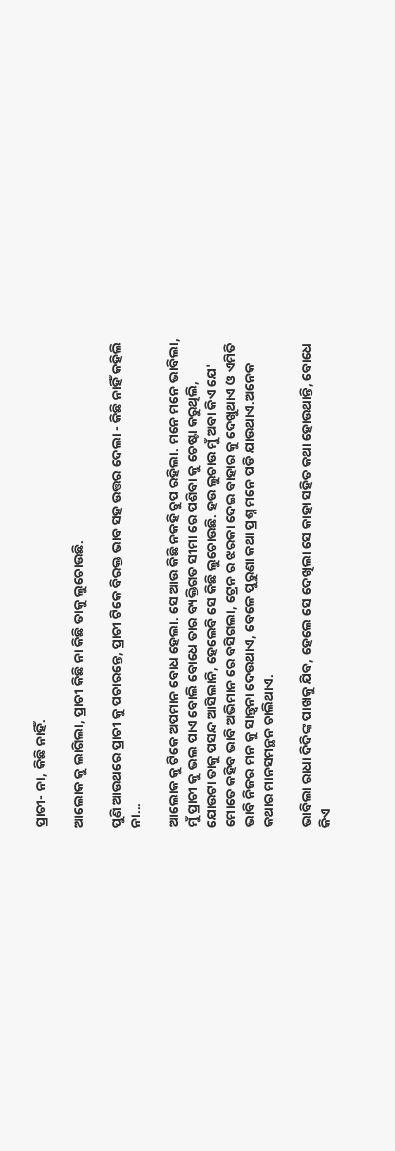ପ୍ରାଚୀ- ନା, କିଛି ନାହିଁ.

ଆଲୋକ କୁ ଲାଗିଲା, ପ୍ରାଚୀ କିଛି ନା କିଛି ତାକୁ ଲୁଚୋଉଛି.

ପୁଣି ଆଉଥରେ ପ୍ରାଚୀ କୁ ପଚାରନ୍ତେ, ପ୍ରାଚୀ ଟିକେ ବିରକ୍ତ ଭାବ ସହ ଉତ୍ତର ଦେଲା - କିଛି ନାହିଁ କହିଲି ନା...

ଆଲୋକ କୁ ଟିକେ ଅପମାନ ବୋଧ ହେଲା. ସେ ଆଉ କିଛି ନକହି ଚୁପ ରହିଲା. ମନେ ମନେ ଭାବିଲା, ମୁଁ ପ୍ରାଚୀ କୁ ଭଲ ପାଏ ବୋଲି ବୋଧେ ତାର ବ୍ୟକ୍ତିଗତ ସୀମା ରେ ପଶିବା କୁ ଚେଷ୍ଟା କରୁଥିଲି, ଯୋଉଟା ତାକୁ ପସନ୍ଦ ଆସିଲାନି, ହେଲେବି ସେ କିଛି ଲୁଚୋଉଛି. ହଉ ଲୁଚାଉ ମୁଁ ଅବା କିଏ ଯେ' ମୋତେ କହିବ ଭାବି ଅଭିମାନ ରେ ବସିଗଲା, ଟ୍ରେନ ର ଝରକା ଦେଇ ବାହାର କୁ ଦେଖୁଥାଏ ଓ ଏମିତି ଭାବି ନିଜର ମନ କୁ ସାନ୍ତ୍ୱନା ଦେଉଥାଏ, ବେଳେ ପୁରୁଣା କଥା ପ୍ରଶ୍ନ ମନେ ପଡି ଯାଉଥାଏ.ଅନେକ କଥାର ମାନସମନ୍ଥନ ଚାଲିଥାଏ.

ଭାବିଲା ରାଧା ଦିଦିଙ୍କ ପାଖକୁ ଯିବ, ହେଲେ ସେ ଦେଖିଲା ସେ କାହା ସହିତ କଥା ହୋଉଥାନ୍ତି, ବୋଧେ କିଏ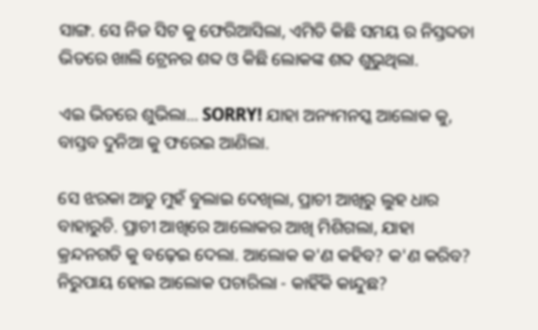ସାଙ୍ଗ. ସେ ନିଜ ସିଟ କୁ ଫେରିଆସିଲା, ଏମିତି କିଛି ସମୟ ର ନିସ୍ତବ୍ଦତା ଭିତରେ ଖାଲି ଟ୍ରେନର ଶବ୍ଦ ଓ କିଛି ଲୋକଙ୍କ ଶବ୍ଦ ଶୁଭୁଥିଲା.

ଏଇ ଭିତରେ ଶୁଭିଲା... SORRY! ଯାହା ଅନ୍ୟମନସ୍କ ଆଲୋକ କୁ, ବାସ୍ତବ‌ ଦୁନିଆ କୁ ଫରେଇ ଆଣିଲା.

ସେ ଝରକା ଆଡୁ ମୁହଁ ବୁଲାଇ ଦେଖିଲା, ପ୍ରାଚୀ ଆଖିରୁ ଲୁହ ଧାର ବାହାରୁଚି. ପ୍ରାଚୀ ଆଖିରେ ଆଲୋକର ଆଖି ମିଶିଗଲା, ଯାହା କ୍ରନ୍ଦନଗତି କୁ ବଢ଼େଇ ଦେଲା. ଆଲୋକ କ'ଣ କହିବ? କ'ଣ କରିବ? ନିରୁପାୟ ହୋଇ ଆଲୋକ ପଚାରିଲା - କାହିଁକି କାନ୍ଦୁଛ?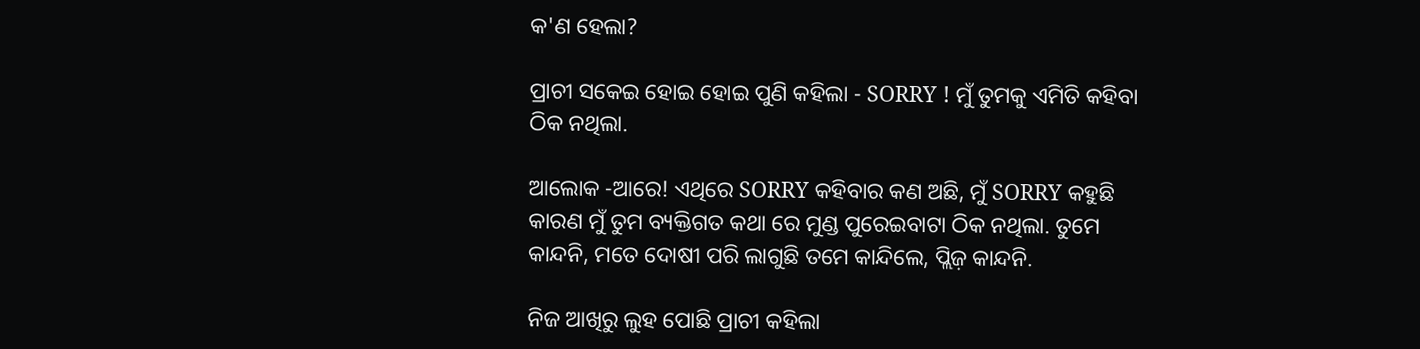କ'ଣ ହେଲା?

ପ୍ରାଚୀ ସକେଇ ହୋଇ ହୋଇ ପୁଣି କହିଲା - SORRY ! ମୁଁ ତୁମକୁ ଏମିତି କହିବା ଠିକ ନଥିଲା.

ଆଲୋକ -ଆରେ! ଏଥିରେ SORRY କହିବାର କଣ ଅଛି, ମୁଁ SORRY କହୁଛି କାରଣ ମୁଁ ତୁମ ବ୍ୟକ୍ତିଗତ କଥା ରେ ମୁଣ୍ଡ ପୁରେଇବାଟା ଠିକ ନଥିଲା. ତୁମେ କାନ୍ଦନି, ମତେ ଦୋଷୀ ପରି ଲାଗୁଛି ତମେ କାନ୍ଦିଲେ, ପ୍ଲିଜ଼ କାନ୍ଦନି.

ନିଜ ଆଖିରୁ ଲୁହ ପୋଛି ପ୍ରାଚୀ କହିଲା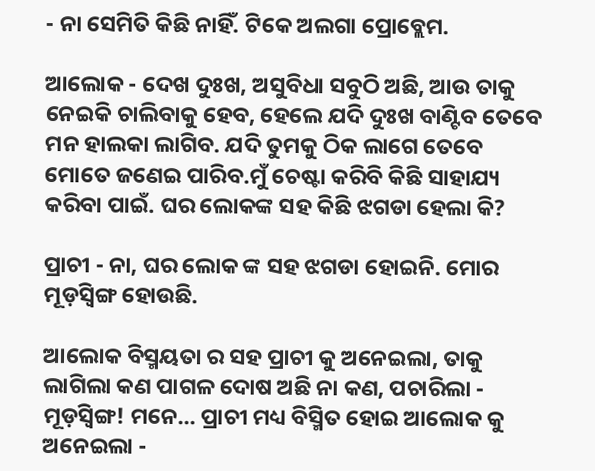- ନା ସେମିତି କିଛି ନାହିଁ. ଟିକେ ଅଲଗା ପ୍ରୋବ୍ଲେମ.

ଆଲୋକ - ଦେଖ ଦୁଃଖ, ଅସୁବିଧା ସବୁଠି ଅଛି, ଆଉ ତାକୁ ନେଇକି ଚାଲିବାକୁ ହେବ, ହେଲେ ଯଦି ଦୁଃଖ ବାଣ୍ଟିବ ତେବେ ମନ ହାଲକା ଲାଗିବ. ଯଦି ତୁମକୁ ଠିକ ଲାଗେ ତେବେ ମୋତେ ଜଣେଇ ପାରିବ.ମୁଁ ଚେଷ୍ଟା କରିବି କିଛି ସାହାଯ୍ୟ କରିବା ପାଇଁ. ଘର ଲୋକଙ୍କ ସହ କିଛି ଝଗଡା ହେଲା କି?

ପ୍ରାଚୀ - ନା, ଘର ଲୋକ ଙ୍କ ସହ ଝଗଡା ହୋଇନି. ମୋର ମୂଡ଼ସ୍ବିଙ୍ଗ ହୋଉଛି.

ଆଲୋକ ବିସ୍ମୟତା ର ସହ ପ୍ରାଚୀ କୁ ଅନେଇଲା, ତାକୁ ଲାଗିଲା କଣ ପାଗଳ ଦୋଷ ଅଛି ନା କଣ, ପଚାରିଲା - ମୂଡ଼ସ୍ବିଙ୍ଗ! ମନେ... ପ୍ରାଚୀ ମଧ୍ୟ ବିସ୍ମିତ ହୋଇ ଆଲୋକ କୁ ଅନେଇଲା -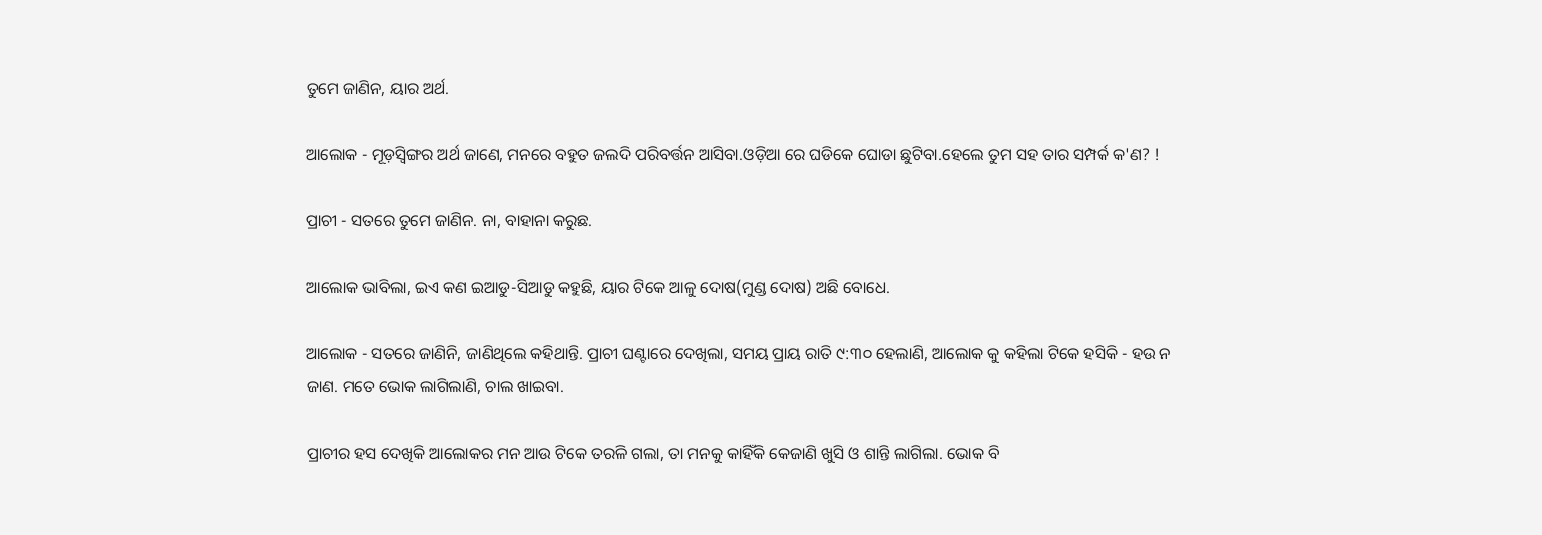ତୁମେ ଜାଣିନ, ୟାର ଅର୍ଥ.

ଆଲୋକ - ମୂଡ଼ସ୍ବିଙ୍ଗର ଅର୍ଥ ଜାଣେ, ମନରେ ବହୁତ ଜଲଦି ପରିବର୍ତ୍ତନ ଆସିବା.ଓଡ଼ିଆ ରେ ଘଡିକେ ଘୋଡା ଛୁଟିବା.ହେଲେ ତୁମ ସହ ତାର ସମ୍ପର୍କ କ'ଣ? !

ପ୍ରାଚୀ - ସତରେ ତୁମେ ଜାଣିନ. ନା, ବାହାନା କରୁଛ.

ଆଲୋକ ଭାବିଲା, ଇଏ କଣ ଇଆଡୁ-ସିଆଡୁ କହୁଛି, ୟାର ଟିକେ ଆଳୁ ଦୋଷ(ମୁଣ୍ଡ ଦୋଷ) ଅଛି ବୋଧେ.

ଆଲୋକ - ସତରେ ଜାଣିନି, ଜାଣିଥିଲେ କହିଥାନ୍ତି. ପ୍ରାଚୀ ଘଣ୍ଟାରେ ଦେଖିଲା, ସମୟ ପ୍ରାୟ ରାତି ୯:୩୦ ହେଲାଣି, ଆଲୋକ କୁ କହିଲା ଟିକେ ହସିକି - ହଉ ନ ଜାଣ. ମତେ ଭୋକ ଲାଗିଲାଣି, ଚାଲ ଖାଇବା.

ପ୍ରାଚୀର ହସ ଦେଖିକି ଆଲୋକର ମନ ଆଉ ଟିକେ ତରଳି ଗଲା, ତା ମନକୁ କାହିଁକି କେଜାଣି ଖୁସି ଓ ଶାନ୍ତି ଲାଗିଲା. ଭୋକ ବି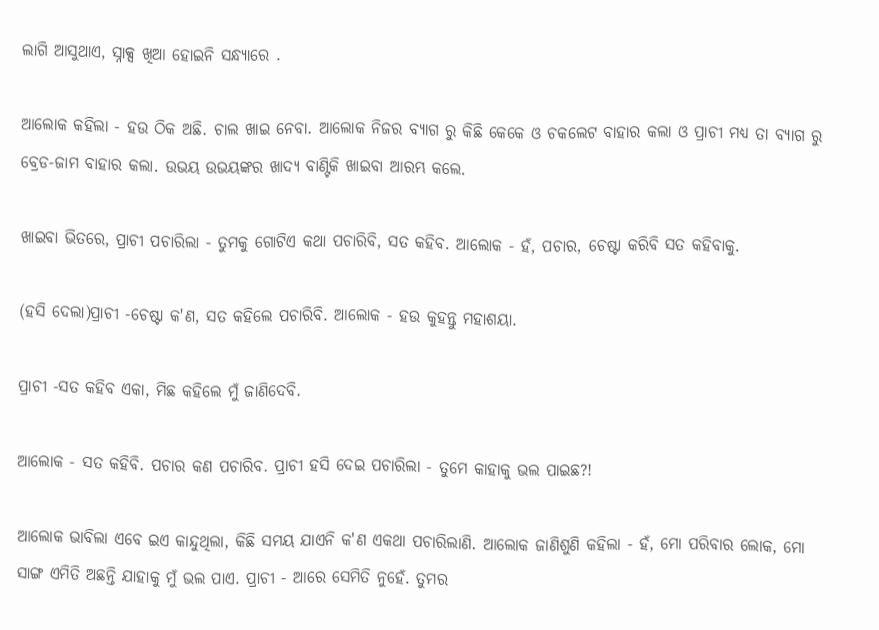ଲାଗି ଆସୁଥାଏ, ସ୍ନାକ୍ସ ଖିଆ ହୋଇନି ସନ୍ଧ୍ୟାରେ .

ଆଲୋକ କହିଲା - ହଉ ଠିକ ଅଛି. ଚାଲ ଖାଇ ନେବା. ଆଲୋକ ନିଜର ବ୍ୟାଗ ରୁ କିଛି କେକେ ଓ ଚକଲେଟ ବାହାର କଲା ଓ ପ୍ରାଚୀ ମଧ୍ୟ ତା ବ୍ୟାଗ ରୁ ବ୍ରେଡ-ଜାମ ବାହାର କଲା. ଉଭୟ ଉଭୟଙ୍କର ଖାଦ୍ୟ ବାଣ୍ଟିକି ଖାଇବା ଆରମ୍ଭ କଲେ.

ଖାଇବା ଭିତରେ, ପ୍ରାଚୀ ପଚାରିଲା - ତୁମକୁ ଗୋଟିଏ କଥା ପଚାରିବି, ସତ କହିବ. ଆଲୋକ - ହଁ, ପଚାର, ଚେଷ୍ଟା କରିବି ସତ କହିବାକୁ.

(ହସି ଦେଲା)ପ୍ରାଚୀ -ଚେଷ୍ଟା କ'ଣ, ସତ କହିଲେ ପଚାରିବି. ଆଲୋକ - ହଉ କୁହନ୍ତୁ ମହାଶୟା.

ପ୍ରାଚୀ -ସତ କହିବ ଏକା, ମିଛ କହିଲେ ମୁଁ ଜାଣିଦେବି.

ଆଲୋକ - ସତ କହିବି. ପଚାର କଣ ପଚାରିବ. ପ୍ରାଚୀ ହସି ଦେଇ ପଚାରିଲା - ତୁମେ କାହାକୁ ଭଲ ପାଇଛ?!

ଆଲୋକ ଭାବିଲା ଏବେ ଇଏ କାନ୍ଦୁଥିଲା, କିଛି ସମୟ ଯାଏନି କ'ଣ ଏକଥା ପଚାରିଲାଣି. ଆଲୋକ ଜାଣିଶୁଣି କହିଲା - ହଁ, ମୋ ପରିବାର ଲୋକ, ମୋ ସାଙ୍ଗ ଏମିତି ଅଛନ୍ତି ଯାହାକୁ ମୁଁ ଭଲ ପାଏ. ପ୍ରାଚୀ - ଆରେ ସେମିତି ନୁହେଁ. ତୁମର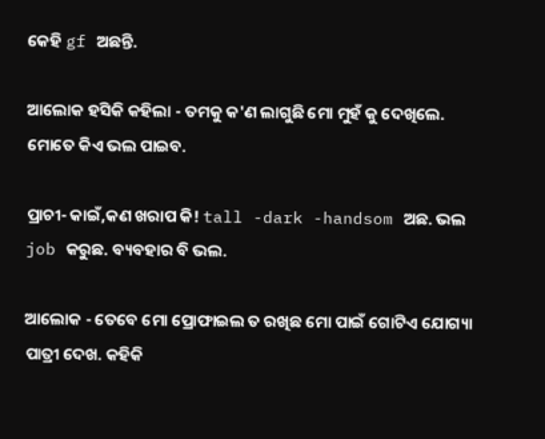କେହି gf ଅଛନ୍ତି.

ଆଲୋକ ହସିକି କହିଲା - ତମକୁ କ'ଣ ଲାଗୁଛି ମୋ ମୁହଁ କୁ ଦେଖିଲେ. ମୋତେ କିଏ ଭଲ ପାଇବ.

ପ୍ରାଚୀ- କାଇଁ,କଣ ଖରାପ କି! tall -dark -handsom ଅଛ. ଭଲ job କରୁଛ. ବ୍ୟବହାର ବି ଭଲ.

ଆଲୋକ - ତେବେ ମୋ ପ୍ରୋଫାଇଲ ତ ରଖିଛ ମୋ ପାଇଁ ଗୋଟିଏ ଯୋଗ୍ୟା ପାତ୍ରୀ ଦେଖ. କହିକି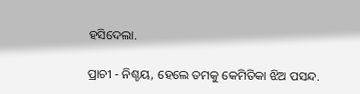ହସିଦେଲା.

ପ୍ରାଚୀ - ନିଶ୍ଚୟ, ହେଲେ ତମକୁ କେମିତିକା ଝିଅ ପସନ୍ଦ.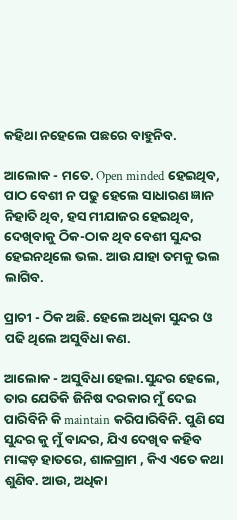କହିଥା ନହେଲେ ପଛରେ ବାହୁନିବ.

ଆଲୋକ - ମତେ. Open minded ହେଇଥିବ, ପାଠ ବେଶୀ ନ ପଢୁ ହେଲେ ସାଧାରଣ ଜ୍ଞାନ ନିହାତି ଥିବ, ହସ ମୀଯାଜର ହେଇଥିବ, ଦେଖିବାକୁ ଠିକ-ଠାକ ଥିବ ବେଶୀ ସୁନ୍ଦର ହେଇନଥିଲେ ଭଲ. ଆଉ ଯାହା ତମକୁ ଭଲ ଲାଗିବ.

ପ୍ରାଚୀ - ଠିକ ଅଛି. ହେଲେ ଅଧିକା ସୁନ୍ଦର ଓ ପଢି ଥିଲେ ଅସୁବିଧା କଣ.

ଆଲୋକ - ଅସୁବିଧା ହେଲା.ସୁନ୍ଦର ହେଲେ, ତାର ଯେତିକି ଜିନିଷ ଦରକାର ମୁଁ ଦେଇ ପାରିବିନି କି maintain କରିପାରିବିନି. ପୁଣି ସେ ସୁନ୍ଦର କୁ ମୁଁ ବାନ୍ଦର, ଯିଏ ଦେଖିବ କହିବ ମାଙ୍କଡ଼ ହାତରେ, ଶାଳଗ୍ରାମ , କିଏ ଏତେ କଥା ଶୁଣିବ. ଆଉ, ଅଧିକା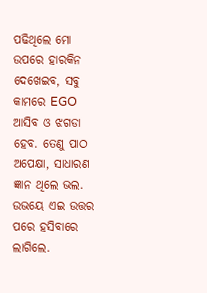ପଢିଥିଲେ ମୋ ଉପରେ ହାରକିନ ଦେଖେଇବ, ସବୁ କାମରେ EGO ଆସିବ ଓ ଝଗଡା ହେବ. ତେଣୁ ପାଠ ଅପେକ୍ଷା, ସାଧାରଣ ଜ୍ଞାନ ଥିଲେ ଭଲ. ଉଭୟେ ଏଇ ଉତ୍ତର ପରେ ହସିବାରେ ଲାଗିଲେ.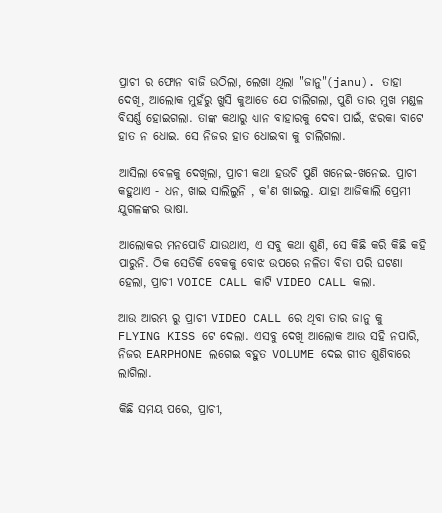ପ୍ରାଚୀ ର ଫୋନ ବାଜି ଉଠିଲା, ଲେଖା ଥିଲା "ଜାନୁ"(janu). ତାହା ଦେଖି, ଆଲୋକ ମୁହଁରୁ ଖୁସି କୁଆଡେ ଯେ ଚାଲିଗଲା, ପୁଣି ତାର ମୁଖ ମଣ୍ଡଳ ବିସର୍ଣ୍ଣ ହୋଇଗଲା. ତାଙ୍କ କଥାରୁ ଧ୍ୟାନ ବାହାରକୁ ଦେବା ପାଇଁ, ଝରକା ବାଟେ ହାତ ନ ଧୋଇ. ସେ ନିଜର ହାତ ଧୋଇବା କୁ ଚାଲିଗଲା.

ଆସିଲା ବେଳକୁ ଦେଖିଲା, ପ୍ରାଚୀ କଥା ହଉଚି ପୁଣି ଖନେଇ-ଖନେଇ. ପ୍ରାଚୀ କହୁଥାଏ - ଧନ, ଖାଇ ସାଲିଲୁନି , କ'ଣ ଖାଇଲୁ. ଯାହା ଆଜିକାଲି ପ୍ରେମୀ ଯୁଗଳଙ୍କର ଭାଷା.

ଆଲୋକର ମନପୋଡି ଯାଉଥାଏ, ଏ ସବୁ କଥା ଶୁଣି, ସେ କିଛି କରି କିଛି କହି ପାରୁନି. ଠିକ ସେତିକି ବେକକୁ ବୋଝ ଉପରେ ନଳିତା ବିଡା ପରି ଘଟଣା ହେଲା, ପ୍ରାଚୀ VOICE CALL କାଟି VIDEO CALL କଲା.

ଆଉ ଆରମ୍ଭ ରୁ ପ୍ରାଚୀ VIDEO CALL ରେ ଥିବା ତାର ଜାନୁ କୁ FLYING KISS ଟେ ଦେଲା. ଏସବୁ ଦେଖି ଆଲୋକ ଆଉ ସହି ନପାରି, ନିଜର EARPHONE ଲଗେଇ ବହୁତ VOLUME ଦେଇ ଗୀତ ଶୁଣିବାରେ ଲାଗିଲା.

କିଛି ସମୟ ପରେ, ପ୍ରାଚୀ,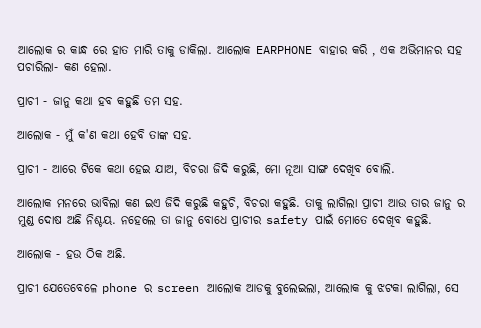ଆଲୋକ ର କାନ୍ଧ ରେ ହାତ ମାରି ତାକୁ ଡାକିଲା. ଆଲୋକ EARPHONE ବାହାର କରି , ଏକ ଅଭିମାନର ସହ ପଚାରିଲା- କଣ ହେଲା.

ପ୍ରାଚୀ - ଜାନୁ କଥା ହବ କହୁଛି ତମ ସହ.

ଆଲୋକ - ମୁଁ କ'ଣ କଥା ହେବି ତାଙ୍କ ସହ.

ପ୍ରାଚୀ - ଆରେ ଟିକେ କଥା ହେଇ ଯାଅ, ବିଚରା ଜିଦି କରୁଛି, ମୋ ନୂଆ ସାଙ୍ଗ ଦେଖିବ ବୋଲି.

ଆଲୋକ ମନରେ ଭାବିଲା କଣ ଇଏ ଜିଦି କରୁଛି କହୁଚି, ବିଚରା କହୁଛି. ତାକୁ ଲାଗିଲା ପ୍ରାଚୀ ଆଉ ତାର ଜାନୁ ର ମୁଣ୍ଡ ଦୋଷ ଅଛି ନିଶ୍ଚୟ. ନହେଲେ ତା ଜାନୁ ବୋଧେ ପ୍ରାଚୀର safety ପାଇଁ ମୋତେ ଦେଖିବ କହୁଛି.

ଆଲୋକ - ହଉ ଠିକ ଅଛି.

ପ୍ରାଚୀ ଯେତେବେଳେ phone ର screen ଆଲୋକ ଆଡକୁ ବୁଲେଇଲା, ଆଲୋକ କୁ ଝଟକା ଲାଗିଲା, ସେ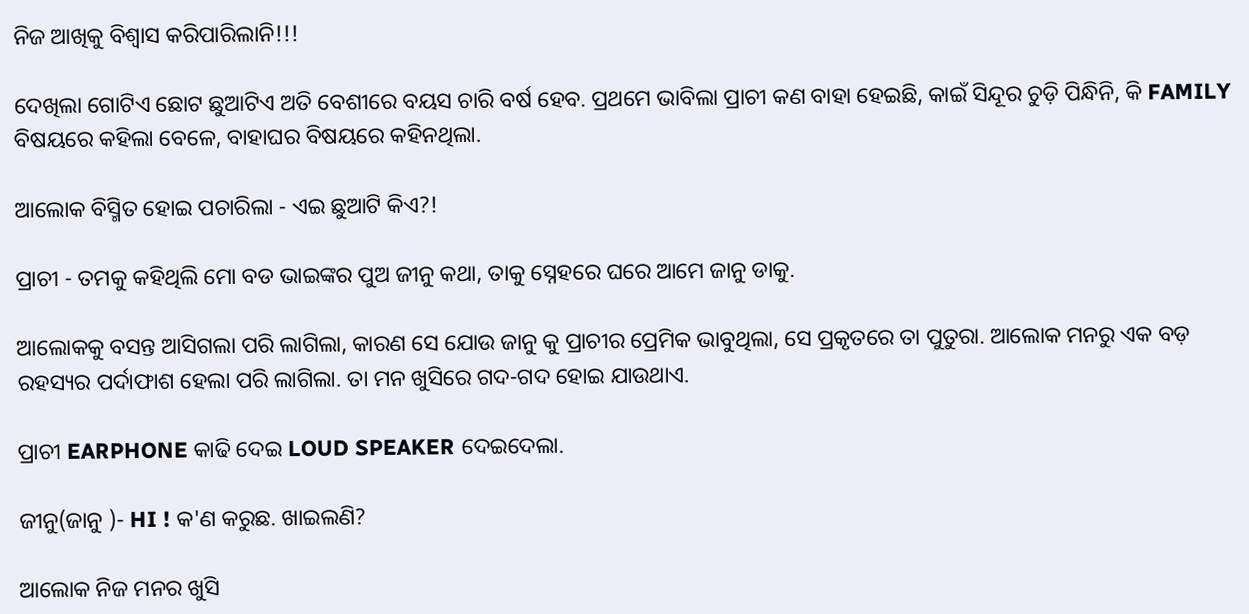ନିଜ ଆଖିକୁ ବିଶ୍ୱାସ କରିପାରିଲାନି!!!

ଦେଖିଲା ଗୋଟିଏ ଛୋଟ ଛୁଆଟିଏ ଅତି ବେଶୀରେ ବୟସ ଚାରି ବର୍ଷ ହେବ. ପ୍ରଥମେ ଭାବିଲା ପ୍ରାଚୀ କଣ ବାହା ହେଇଛି, କାଇଁ ସିନ୍ଦୂର ଚୁଡ଼ି ପିନ୍ଧିନି, କି FAMILY ବିଷୟରେ କହିଲା ବେଳେ, ବାହାଘର ବିଷୟରେ କହିନଥିଲା.

ଆଲୋକ ବିସ୍ମିତ ହୋଇ ପଚାରିଲା - ଏଇ ଛୁଆଟି କିଏ?!

ପ୍ରାଚୀ - ତମକୁ କହିଥିଲି ମୋ ବଡ ଭାଇଙ୍କର ପୁଅ ଜୀନୁ କଥା, ତାକୁ ସ୍ନେହରେ ଘରେ ଆମେ ଜାନୁ ଡାକୁ.

ଆଲୋକକୁ ବସନ୍ତ ଆସିଗଲା ପରି ଲାଗିଲା, କାରଣ ସେ ଯୋଉ ଜାନୁ କୁ ପ୍ରାଚୀର ପ୍ରେମିକ ଭାବୁଥିଲା, ସେ ପ୍ରକୃତରେ ତା ପୁତୁରା. ଆଲୋକ ମନରୁ ଏକ ବଡ଼ ରହସ୍ୟର ପର୍ଦାଫାଶ ହେଲା ପରି ଲାଗିଲା. ତା ମନ ଖୁସିରେ ଗଦ-ଗଦ ହୋଇ ଯାଉଥାଏ.

ପ୍ରାଚୀ EARPHONE କାଢି ଦେଇ LOUD SPEAKER ଦେଇଦେଲା.

ଜୀନୁ(ଜାନୁ )- HI ! କ'ଣ କରୁଛ. ଖାଇଲଣି?

ଆଲୋକ ନିଜ ମନର ଖୁସି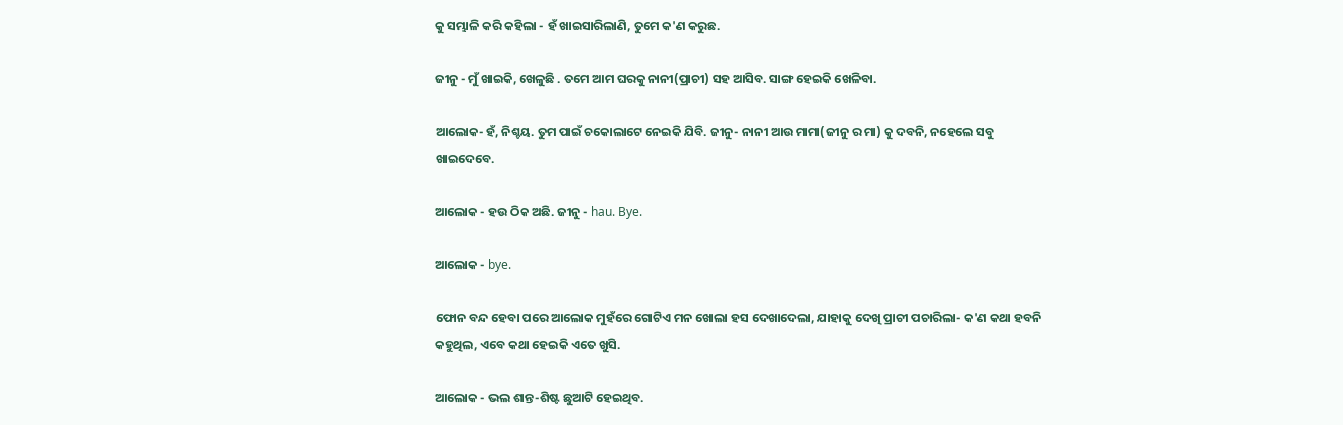କୁ ସମ୍ଭାଳି କରି କହିଲା - ହଁ ଖାଇସାରିଲାଣି, ତୁମେ କ'ଣ କରୁଛ.

ଜୀନୁ - ମୁଁ ଖାଇକି, ଖେଳୁଛି . ତମେ ଆମ ଘରକୁ ନାନୀ(ପ୍ରାଚୀ) ସହ ଆସିବ. ସାଙ୍ଗ ହେଇକି ଖେଳିବା.

ଆଲୋକ- ହଁ, ନିଶ୍ଚୟ. ତୁମ ପାଇଁ ଚକୋଲାଟେ ନେଇକି ଯିବି. ଜୀନୁ- ନାନୀ ଆଉ ମାମା(ଜୀନୁ ର ମା) କୁ ଦବନି, ନହେଲେ ସବୁ ଖାଇଦେବେ.

ଆଲୋକ - ହଉ ଠିକ ଅଛି. ଜୀନୁ - hau. Bye.

ଆଲୋକ - bye.

ଫୋନ ବନ୍ଦ ହେବା ପରେ ଆଲୋକ ମୁହଁରେ ଗୋଟିଏ ମନ ଖୋଲା ହସ ଦେଖାଦେଲା, ଯାହାକୁ ଦେଖି ପ୍ରାଚୀ ପଚାରିଲା- କ'ଣ କଥା ହବନି କହୁଥିଲ, ଏବେ କଥା ହେଇକି ଏତେ ଖୁସି.

ଆଲୋକ - ଭଲ ଶାନ୍ତ-ଶିଷ୍ଟ ଛୁଆଟି ହେଇଥିବ.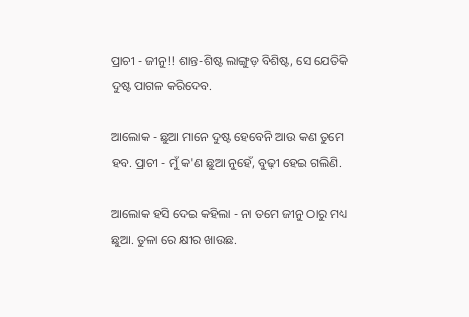ପ୍ରାଚୀ - ଜୀନୁ!! ଶାନ୍ତ-ଶିଷ୍ଟ ଲାଙ୍ଗୁଡ଼ ବିଶିଷ୍ଟ, ସେ ଯେତିକି ଦୁଷ୍ଟ ପାଗଳ କରିଦେବ.

ଆଲୋକ - ଛୁଆ ମାନେ ଦୁଷ୍ଟ ହେବେନି ଆଉ କଣ ତୁମେ ହବ. ପ୍ରାଚୀ - ମୁଁ କ'ଣ ଛୁଆ ନୁହେଁ, ବୁଢ଼ୀ ହେଇ ଗଲିଣି.

ଆଲୋକ ହସି ଦେଇ କହିଲା - ନା ତମେ ଜୀନୁ ଠାରୁ ମଧ୍ୟ ଛୁଆ. ତୁଳା ରେ କ୍ଷୀର ଖାଉଛ.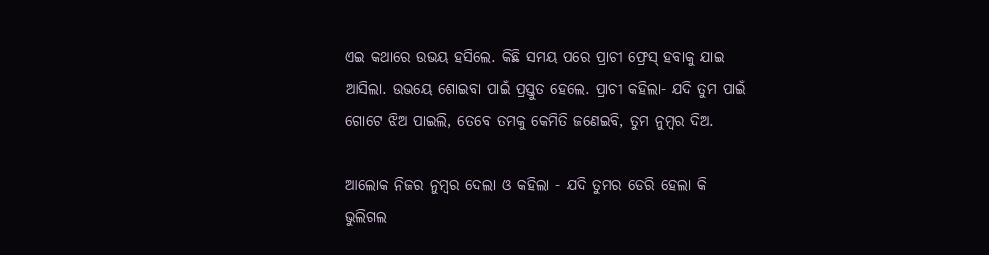ଏଇ କଥାରେ ଉଭୟ ହସିଲେ. କିଛି ସମୟ ପରେ ପ୍ରାଚୀ ଫ୍ରେସ୍ ହବାକୁ ଯାଇ ଆସିଲା. ଉଭୟେ ଶୋଇବା ପାଇଁ ପ୍ରସ୍ତୁତ ହେଲେ. ପ୍ରାଚୀ କହିଲା- ଯଦି ତୁମ ପାଇଁ ଗୋଟେ ଝିଅ ପାଇଲି, ତେବେ ତମକୁ କେମିତି ଜଣେଇବି, ତୁମ ନୁମ୍ବର ଦିଅ.

ଆଲୋକ ନିଜର ନୁମ୍ବର ଦେଲା ଓ କହିଲା - ଯଦି ତୁମର ଡେରି ହେଲା କି ଭୁଲିଗଲ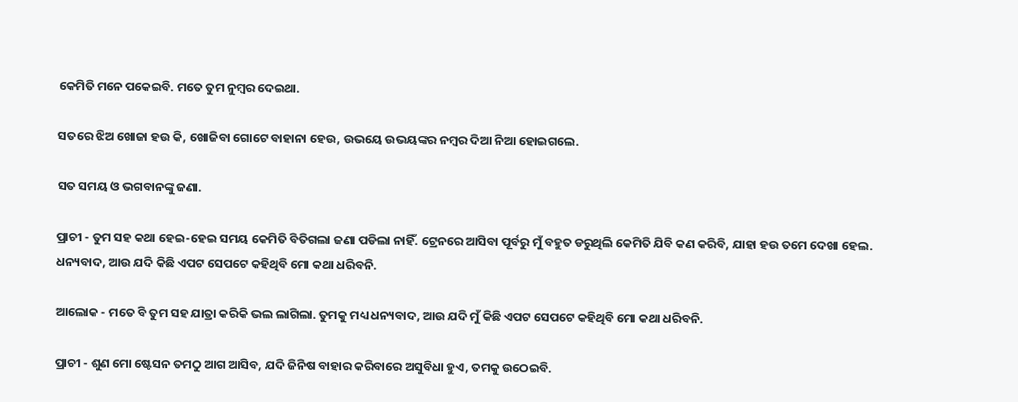କେମିତି ମନେ ପକେଇବି. ମତେ ତୁମ ନୁମ୍ବର ଦେଇଥା.

ସତରେ ଝିଅ ଖୋଜା ହଉ କି, ଖୋଜିବା ଗୋଟେ ବାହାନା ହେଉ, ଉଭୟେ ଉଭୟଙ୍କର ନମ୍ବର ଦିଆ ନିଆ ହୋଇଗଲେ.

ସତ ସମୟ ଓ ଭଗବାନଙ୍କୁ ଜଣା.

ପ୍ରାଚୀ - ତୁମ ସହ କଥା ହେଇ-ହେଇ ସମୟ କେମିତି ବିତିଗଲା ଜଣା ପଡିଲା ନାହିଁ. ଟ୍ରେନରେ ଆସିବା ପୂର୍ବରୁ ମୁଁ ବହୁତ ଡରୁଥିଲି କେମିତି ଯିବି କଣ କରିବି, ଯାହା ହଉ ତମେ ଦେଖା ହେଲ. ଧନ୍ୟବାଦ, ଆଉ ଯଦି କିଛି ଏପଟ ସେପଟେ କହିଥିବି ମୋ କଥା ଧରିବନି.

ଆଲୋକ - ମତେ ବି ତୁମ ସହ ଯାତ୍ରା କରିକି ଭଲ ଲାଗିଲା. ତୁମକୁ ମଧ୍ୟ ଧନ୍ୟବାଦ, ଆଉ ଯଦି ମୁଁ କିଛି ଏପଟ ସେପଟେ କହିଥିବି ମୋ କଥା ଧରିବନି.

ପ୍ରାଚୀ - ଶୁଣ ମୋ ଷ୍ଟେସନ ତମଠୁ ଆଗ ଆସିବ, ଯଦି ଜିନିଷ ବାହାର କରିବାରେ ଅସୁବିଧା ହୁଏ, ତମକୁ ଉଠେଇବି.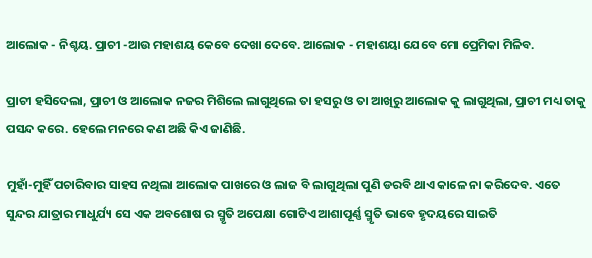ଆଲୋକ - ନିଶ୍ଚୟ. ପ୍ରାଚୀ -ଆଉ ମହାଶୟ କେବେ ଦେଖା ଦେବେ. ଆଲୋକ - ମହାଶୟା ଯେବେ ମୋ ପ୍ରେମିକା ମିଳିବ.

ପ୍ରାଚୀ ହସିଦେଲା, ପ୍ରାଚୀ ଓ ଆଲୋକ ନଜର ମିଶିଲେ ଲାଗୁଥିଲେ ତା ହସରୁ ଓ ତା ଆଖିରୁ ଆଲୋକ କୁ ଲାଗୁଥିଲା, ପ୍ରାଚୀ ମଧ୍ୟ ତାକୁ ପସନ୍ଦ କରେ. ହେଲେ ମନରେ କଣ ଅଛି କିଏ ଜାଣିଛି.

ମୁହାଁ-ମୁହିଁ ପଚାରିବାର ସାହସ ନଥିଲା ଆଲୋକ ପାଖରେ ଓ ଲାଜ ବି ଲାଗୁଥିଲା ପୁଣି ଡରବି ଥାଏ କାଳେ ନା କରିଦେବ. ଏତେ ସୁନ୍ଦର ଯାତ୍ରାର ମାଧୁର୍ଯ୍ୟ ସେ ଏକ ଅବଶୋଷ ର ସ୍ମୃତି ଅପେକ୍ଷା ଗୋଟିଏ ଆଶାପୂର୍ଣ୍ଣ ସ୍ମୃତି ଭାବେ ହୃଦୟରେ ସାଇତି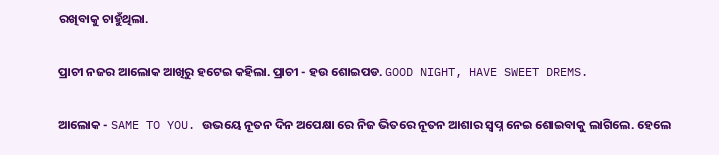ରଖିବାକୁ ଚାହୁଁଥିଲା.

ପ୍ରାଚୀ ନଜର ଆଲୋକ ଆଖିରୁ ହଟେଇ କହିଲା. ପ୍ରାଚୀ - ହଉ ଶୋଇପଡ. GOOD NIGHT, HAVE SWEET DREMS.

ଆଲୋକ - SAME TO YOU. ଉଭୟେ ନୂତନ ଦିନ ଅପେକ୍ଷା ରେ ନିଜ ଭିତରେ ନୂତନ ଆଶାର ସ୍ବପ୍ନ ନେଇ ଶୋଇବାକୁ ଲାଗିଲେ. ହେଲେ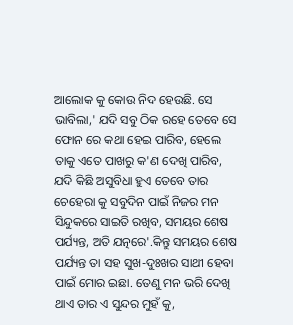ଆଲୋକ କୁ କୋଉ ନିଦ ହେଉଛି. ସେ ଭାବିଲା,' ଯଦି ସବୁ ଠିକ ରହେ ତେବେ ସେ ଫୋନ ରେ କଥା ହେଇ ପାରିବ, ହେଲେ ତାକୁ ଏତେ ପାଖରୁ କ'ଣ ଦେଖି ପାରିବ, ଯଦି କିଛି ଅସୁବିଧା ହୁଏ ତେବେ ତାର ଚେହେରା କୁ ସବୁଦିନ ପାଇଁ ନିଜର ମନ ସିନ୍ଦୁକରେ ସାଇତି ରଖିବ, ସମୟର ଶେଷ ପର୍ଯ୍ୟନ୍ତ, ଅତି ଯତ୍ନରେ'.କିନ୍ତୁ ସମୟର ଶେଷ ପର୍ଯ୍ୟନ୍ତ ତା ସହ ସୁଖ-ଦୁଃଖର ସାଥୀ ହେବା ପାଇଁ ମୋର ଇଛା. ତେଣୁ ମନ ଭରି ଦେଖି ଥାଏ ତାର ଏ ସୁନ୍ଦର ମୁହଁ କୁ,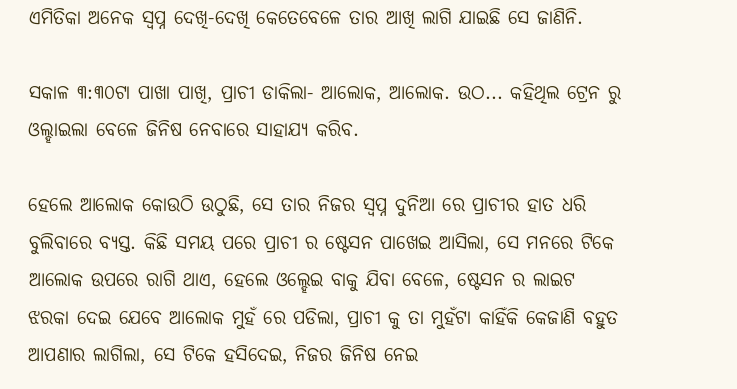ଏମିତିକା ଅନେକ ସ୍ବପ୍ନ ଦେଖି-ଦେଖି କେତେବେଳେ ତାର ଆଖି ଲାଗି ଯାଇଛି ସେ ଜାଣିନି.

ସକାଳ ୩:୩୦ଟା ପାଖା ପାଖି, ପ୍ରାଚୀ ଡାକିଲା- ଆଲୋକ, ଆଲୋକ. ଉଠ... କହିଥିଲ ଟ୍ରେନ ରୁ ଓଲ୍ହାଇଲା ବେଳେ ଜିନିଷ ନେବାରେ ସାହାଯ୍ୟ କରିବ.

ହେଲେ ଆଲୋକ କୋଉଠି ଉଠୁଛି, ସେ ତାର ନିଜର ସ୍ବପ୍ନ ଦୁନିଆ ରେ ପ୍ରାଚୀର ହାତ ଧରି ବୁଲିବାରେ ବ୍ୟସ୍ତ. କିଛି ସମୟ ପରେ ପ୍ରାଚୀ ର ଷ୍ଟେସନ ପାଖେଇ ଆସିଲା, ସେ ମନରେ ଟିକେ ଆଲୋକ ଉପରେ ରାଗି ଥାଏ, ହେଲେ ଓଲ୍ହେଇ ବାକୁ ଯିବା ବେଳେ, ଷ୍ଟେସନ ର ଲାଇଟ ଝରକା ଦେଇ ଯେବେ ଆଲୋକ ମୁହଁ ରେ ପଡିଲା, ପ୍ରାଚୀ କୁ ତା ମୁହଁଟା କାହିଁକି କେଜାଣି ବହୁତ ଆପଣାର ଲାଗିଲା, ସେ ଟିକେ ହସିଦେଇ, ନିଜର ଜିନିଷ ନେଇ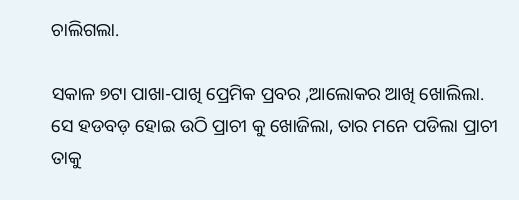ଚାଲିଗଲା.

ସକାଳ‌ ୭ଟା ପାଖା-ପାଖି ପ୍ରେମିକ ପ୍ରବର ,ଆଲୋକର ଆଖି ଖୋଲିଲା. ସେ ହଡବଡ଼ ହୋଇ ଉଠି ପ୍ରାଚୀ କୁ ଖୋଜିଲା, ତାର ମନେ ପଡିଲା ପ୍ରାଚୀ ତାକୁ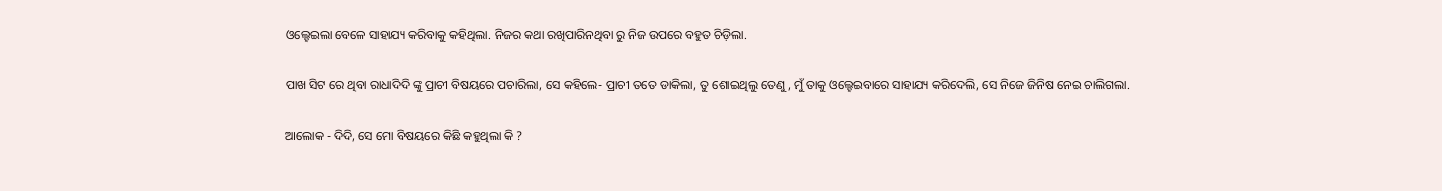ଓଲ୍ହେଇଲା ବେଳେ ସାହାଯ୍ୟ କରିବାକୁ କହିଥିଲା. ନିଜର କଥା ରଖିପାରିନଥିବା ରୁ ନିଜ ଉପରେ ବହୁତ ଚିଡ଼ିଲା.

ପାଖ ସିଟ ରେ ଥିବା ରାଧାଦିଦି ଙ୍କୁ ପ୍ରାଚୀ ବିଷୟରେ ପଚାରିଲା, ସେ କହିଲେ- ପ୍ରାଚୀ ତତେ ଡାକିଲା, ତୁ ଶୋଇଥିଲୁ ତେଣୁ, ମୁଁ ତାକୁ ଓଲ୍ହେଇବାରେ ସାହାଯ୍ୟ କରିଦେଲି, ସେ ନିଜେ ଜିନିଷ ନେଇ ଚାଲିଗଲା.

ଆଲୋକ - ଦିଦି, ସେ ମୋ ବିଷୟରେ କିଛି କହୁଥିଲା କି ?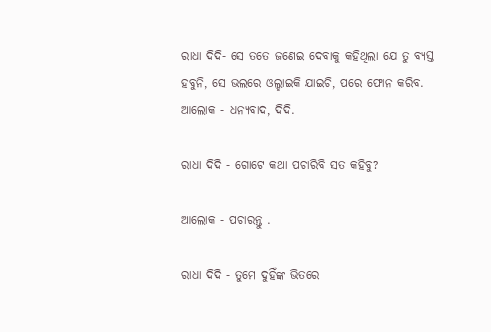ରାଧା ଦିଦି- ସେ ତତେ ଜଣେଇ ଦେବାକୁ କହିଥିଲା ଯେ ତୁ ବ୍ୟସ୍ତ ହବୁନି, ସେ ଭଲରେ ଓଲ୍ହାଇକି ଯାଇଚି, ପରେ ଫୋନ କରିବ. ଆଲୋକ - ଧନ୍ୟବାଦ, ଦିଦି.

ରାଧା ଦିଦି - ଗୋଟେ କଥା ପଚାରିବି ସତ କହିବୁ?

ଆଲୋକ - ପଚାରନ୍ତୁ .

ରାଧା ଦିଦି - ତୁମେ ଦୁହିଁଙ୍କ ଭିତରେ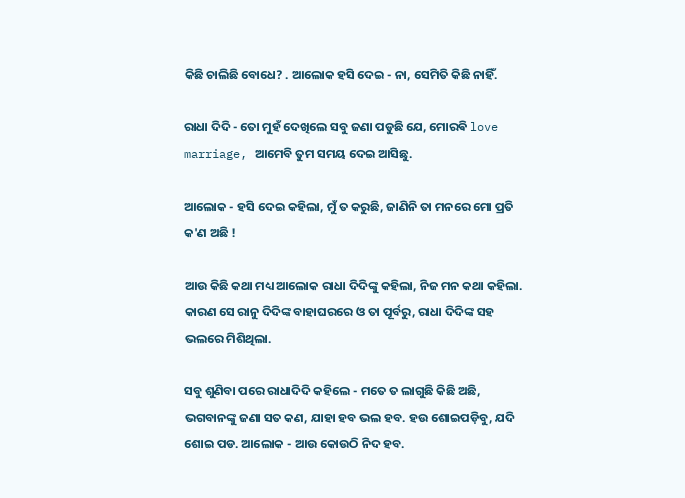କିଛି ଚାଲିଛି ବୋଧେ? . ଆଲୋକ ହସି ଦେଇ - ନା, ସେମିତି କିଛି ନାହିଁ.

ରାଧା ଦିଦି - ତୋ ମୁହଁ ଦେଖିଲେ ସବୁ ଜଣା ପଡୁଛି ଯେ, ମୋରଵି love marriage, ଆମେବି ତୁମ ସମୟ ଦେଇ ଆସିଛୁ.

ଆଲୋକ - ହସି ଦେଇ କହିଲା, ମୁଁ ତ କରୁଛି, ଜାଣିନି ତା ମନରେ ମୋ ପ୍ରତି କ'ଣ ଅଛି !

ଆଉ କିଛି କଥା ମଧ୍ୟ ଆଲୋକ ରାଧା ଦିଦିଙ୍କୁ କହିଲା, ନିଜ ମନ କଥା କହିଲା. କାରଣ ସେ ରାନୁ ଦିଦିଙ୍କ ବାହାଘରରେ ଓ ତା ପୂର୍ବରୁ, ରାଧା ଦିଦିଙ୍କ ସହ ଭଲରେ ମିଶିଥିଲା.

ସବୁ ଶୁଣିବା ପରେ ରାଧାଦିଦି କହିଲେ - ମତେ ତ ଲାଗୁଛି କିଛି ଅଛି, ଭଗବାନଙ୍କୁ ଜଣା ସତ କଣ, ଯାହା ହବ ଭଲ ହବ. ହଉ ଶୋଇପଡ଼ିବୁ, ଯଦି ଶୋଇ ପଡ. ଆଲୋକ - ଆଉ କୋଉଠି ନିଦ ହବ.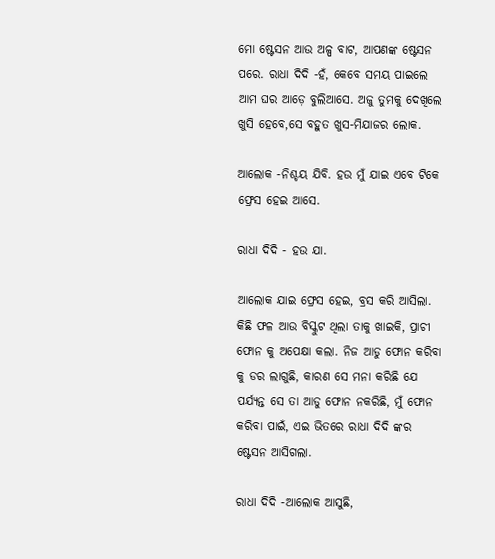ମୋ ଷ୍ଟେସନ ଆଉ ଅଳ୍ପ ବାଟ, ଆପଣଙ୍କ ଷ୍ଟେସନ ପରେ. ରାଧା ଦିଦି -ହଁ, କେବେ ସମୟ ପାଇଲେ ଆମ ଘର ଆଡ଼େ ବୁଲିଆସେ. ଅଜୁ ତୁମକୁ ଦେଖିଲେ ଖୁସି ହେବେ,ସେ ବହୁତ ଖୁସ-ମିଯାଜର ଲୋକ.

ଆଲୋକ -ନିଶ୍ଚୟ ଯିବି. ହଉ ମୁଁ ଯାଇ ଏବେ ଟିକେ ଫ୍ରେସ ହେଇ ଆସେ.

ରାଧା ଦିଦି - ହଉ ଯା.

ଆଲୋକ ଯାଇ ଫ୍ରେସ ହେଇ, ବ୍ରସ କରି ଆସିଲା. କିଛି ଫଳ ଆଉ ବିସ୍କୁଟ ଥିଲା ତାକୁ ଖାଇକି, ପ୍ରାଚୀ ଫୋନ କୁ ଅପେକ୍ଷା କଲା. ନିଜ ଆଡୁ ଫୋନ କରିବା କୁ ଡର ଲାଗୁଛି, କାରଣ ସେ ମନା କରିଛି ଯେ ପର୍ଯ୍ୟନ୍ତ ସେ ତା ଆଡୁ ଫୋନ ନକରିଛି, ମୁଁ ଫୋନ କରିବା ପାଇଁ, ଏଇ ଭିତରେ ରାଧା ଦିଦି ଙ୍କର ଷ୍ଟେସନ ଆସିଗଲା.

ରାଧା ଦିଦି -ଆଲୋକ ଆସୁଛି,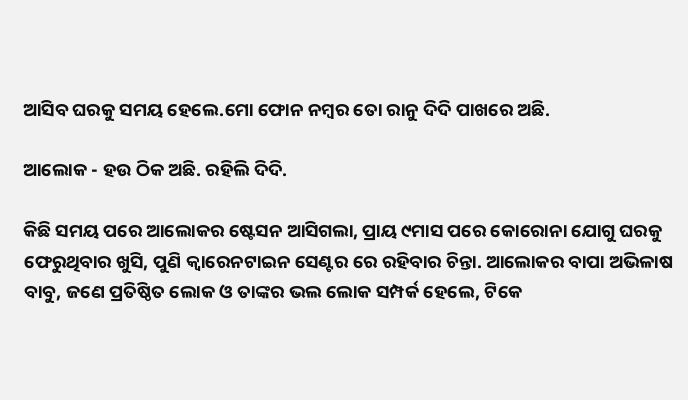ଆସିବ ଘରକୁ ସମୟ ହେଲେ.ମୋ ଫୋନ ନମ୍ବର ତୋ ରାନୁ ଦିଦି ପାଖରେ ଅଛି.

ଆଲୋକ - ହଉ ଠିକ ଅଛି. ରହିଲି ଦିଦି.

କିଛି ସମୟ ପରେ ଆଲୋକର ଷ୍ଟେସନ ଆସିଗଲା, ପ୍ରାୟ ୯ମାସ ପରେ କୋରୋନା ଯୋଗୁ ଘରକୁ ଫେରୁଥିବାର ଖୁସି, ପୁଣି କ୍ୱାରେନଟାଇନ ସେଣ୍ଟର ରେ ରହିବାର ଚିନ୍ତା. ଆଲୋକର ବାପା ଅଭିଳାଷ ବାବୁ, ଜଣେ ପ୍ରତିଷ୍ଠିତ ଲୋକ ଓ ତାଙ୍କର ଭଲ ଲୋକ ସମ୍ପର୍କ ହେଲେ, ଟିକେ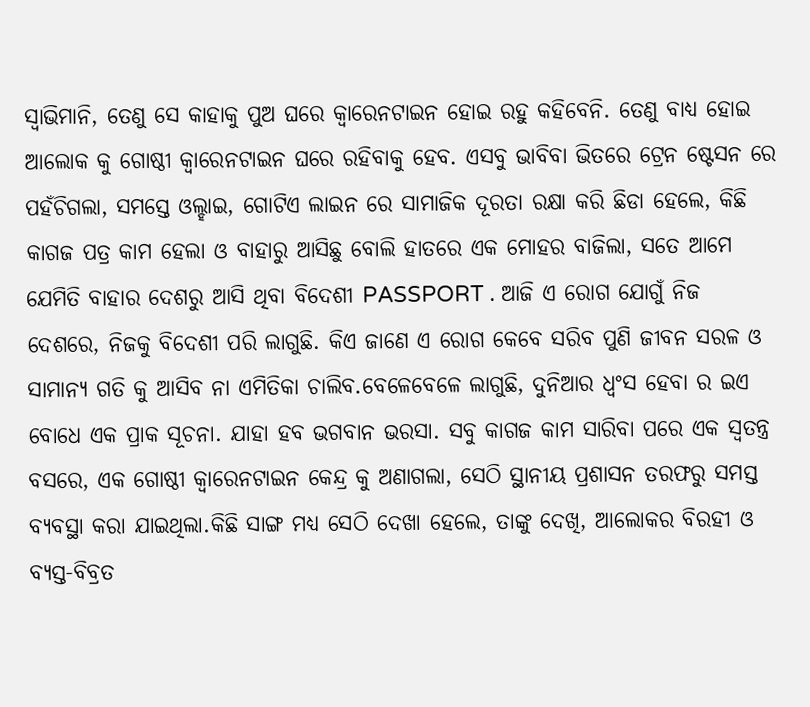ସ୍ୱାଭିମାନି, ତେଣୁ ସେ କାହାକୁ ପୁଅ ଘରେ କ୍ୱାରେନଟାଇନ ହୋଇ ରହୁ କହିବେନି. ତେଣୁ ବାଧ୍ୟ ହୋଇ ଆଲୋକ କୁ ଗୋଷ୍ଠୀ କ୍ୱାରେନଟାଇନ ଘରେ ରହିବାକୁ ହେବ. ଏସବୁ ଭାବିବା ଭିତରେ ଟ୍ରେନ ଷ୍ଟେସନ ରେ ପହଁଚିଗଲା, ସମସ୍ତେ ଓଲ୍ହାଇ, ଗୋଟିଏ ଲାଇନ ରେ ସାମାଜିକ ଦୂରତା ରକ୍ଷା କରି ଛିଡା ହେଲେ, କିଛି କାଗଜ ପତ୍ର କାମ ହେଲା ଓ ବାହାରୁ ଆସିଛୁ ବୋଲି ହାତରେ ଏକ ମୋହର ବାଜିଲା, ସତେ ଆମେ ଯେମିତି ବାହାର ଦେଶରୁ ଆସି ଥିବା ବିଦେଶୀ PASSPORT . ଆଜି ଏ ରୋଗ ଯୋଗୁଁ ନିଜ ଦେଶରେ, ନିଜକୁ ବିଦେଶୀ ପରି ଲାଗୁଛି. କିଏ ଜାଣେ ଏ ରୋଗ କେବେ ସରିବ ପୁଣି ଜୀବନ ସରଳ ଓ ସାମାନ୍ୟ ଗତି କୁ ଆସିବ ନା ଏମିତିକା ଚାଲିବ.ବେଳେବେଳେ ଲାଗୁଛି, ଦୁନିଆର ଧ୍ବଂସ ହେବା ର ଇଏ ବୋଧେ ଏକ ପ୍ରାକ ସୂଚନା. ଯାହା ହବ ଭଗବାନ ଭରସା. ସବୁ କାଗଜ କାମ ସାରିବା ପରେ ଏକ ସ୍ୱତନ୍ତ୍ର ବସରେ, ଏକ ଗୋଷ୍ଠୀ କ୍ୱାରେନଟାଇନ କେନ୍ଦ୍ର କୁ ଅଣାଗଲା, ସେଠି ସ୍ଥାନୀୟ ପ୍ରଶାସନ ତରଫରୁ ସମସ୍ତ ବ୍ୟବସ୍ଥା କରା ଯାଇଥିଲା.କିଛି ସାଙ୍ଗ ମଧ୍ୟ ସେଠି ଦେଖା ହେଲେ, ତାଙ୍କୁ ଦେଖି, ଆଲୋକର ବିରହୀ ଓ ବ୍ୟସ୍ତ-ବିବ୍ରତ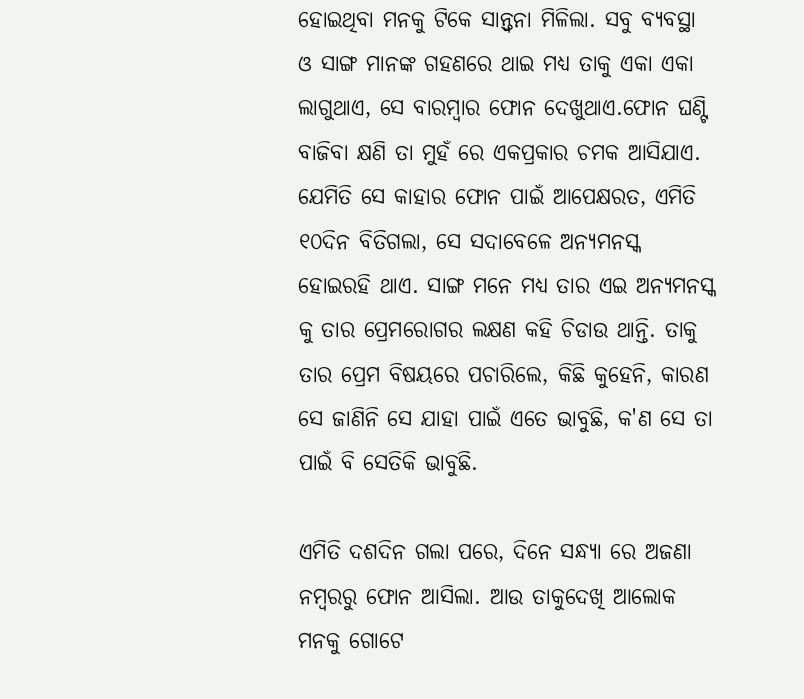ହୋଇଥିବା ମନକୁ ଟିକେ ସାନ୍ତ୍ୱନା ମିଳିଲା. ସବୁ ବ୍ୟବସ୍ଥା ଓ ସାଙ୍ଗ ମାନଙ୍କ ଗହଣରେ ଥାଇ ମଧ୍ୟ ତାକୁ ଏକା ଏକା ଲାଗୁଥାଏ, ସେ ବାରମ୍ବାର ଫୋନ ଦେଖୁଥାଏ.ଫୋନ ଘଣ୍ଟି ବାଜିବା କ୍ଷଣି ତା ମୁହଁ ରେ ଏକପ୍ରକାର ଚମକ ଆସିଯାଏ. ଯେମିତି ସେ କାହାର ଫୋନ ପାଇଁ ଆପେକ୍ଷରତ, ଏମିତି ୧୦ଦିନ ବିତିଗଲା, ସେ ସଦାବେଳେ ଅନ୍ୟମନସ୍କ ହୋଇରହି ଥାଏ. ସାଙ୍ଗ ମନେ ମଧ୍ୟ ତାର ଏଇ ଅନ୍ୟମନସ୍କ କୁ ତାର ପ୍ରେମରୋଗର ଲକ୍ଷଣ କହି ଚିଡାଉ ଥାନ୍ତି. ତାକୁ ତାର ପ୍ରେମ ବିଷୟରେ ପଚାରିଲେ, କିଛି କୁହେନି, କାରଣ ସେ ଜାଣିନି ସେ ଯାହା ପାଇଁ ଏତେ ଭାବୁଛି, କ'ଣ ସେ ତା ପାଇଁ ବି ସେତିକି ଭାବୁଛି.

ଏମିତି ଦଶଦିନ ଗଲା ପରେ, ଦିନେ ସନ୍ଧ୍ୟା ରେ ଅଜଣା ନମ୍ବରରୁ ଫୋନ ଆସିଲା. ଆଉ ତାକୁଦେଖି ଆଲୋକ ମନକୁ ଗୋଟେ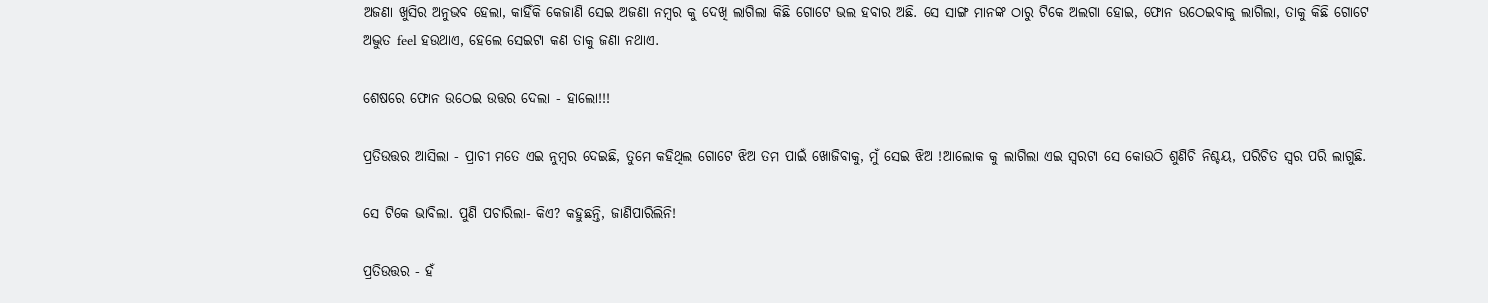ଅଜଣା ଖୁସିର ଅନୁଭବ ହେଲା, କାହିଁକି କେଜାଣି ସେଇ ଅଜଣା ନମ୍ବର କୁ ଦେଖି ଲାଗିଲା କିଛି ଗୋଟେ ଭଲ ହବାର ଅଛି. ସେ ସାଙ୍ଗ ମାନଙ୍କ ଠାରୁ ଟିକେ ଅଲଗା ହୋଇ, ଫୋନ ଉଠେଇବାକୁ ଲାଗିଲା, ତାକୁ କିଛି ଗୋଟେ ଅଦ୍ଭୁତ feel ହଉଥାଏ, ହେଲେ ସେଇଟା କଣ ତାକୁ ଜଣା ନଥାଏ.

ଶେଷରେ ଫୋନ ଉଠେଇ ଉତ୍ତର ଦେଲା - ହାଲୋ!!!

ପ୍ରତିଉତ୍ତର ଆସିଲା - ପ୍ରାଚୀ ମତେ ଏଇ ନୁମ୍ବର ଦେଇଛି, ତୁମେ କହିଥିଲ ଗୋଟେ ଝିଅ ତମ ପାଇଁ ଖୋଜିବାକୁ, ମୁଁ ସେଇ ଝିଅ !ଆଲୋକ କୁ ଲାଗିଲା ଏଇ ସ୍ବରଟା ସେ କୋଉଠି ଶୁଣିଚି ନିଶ୍ଚୟ, ପରିଚିତ ସ୍ବର ପରି ଲାଗୁଛି.

ସେ ଟିକେ ଭାବିଲା. ପୁଣି ପଚାରିଲା- କିଏ? କହୁଛନ୍ତି, ଜାଣିପାରିଲିନି!

ପ୍ରତିଉତ୍ତର - ହଁ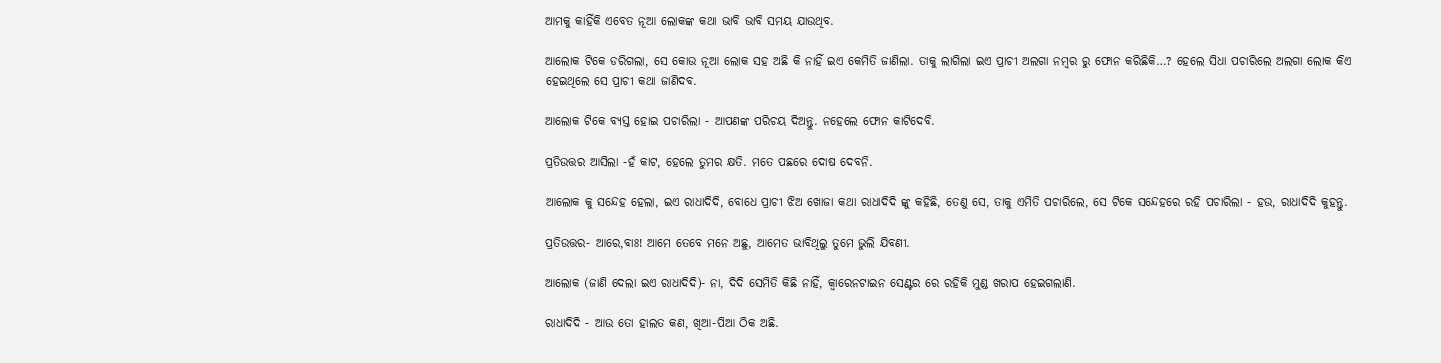ଆମକୁ କାହିଁକି ଏବେତ ନୂଆ ଲୋକଙ୍କ କଥା ଭାବି ଭାବି ସମୟ ଯାଉଥିବ.

ଆଲୋକ ଟିକେ ଡରିଗଲା, ସେ କୋଉ ନୂଆ ଲୋକ ସହ ଅଛି କି ନାହିଁ ଇଏ କେମିତି ଜାଣିଲା. ତାକୁ ଲାଗିଲା ଇଏ ପ୍ରାଚୀ ଅଲଗା ନମ୍ବର ରୁ ଫୋନ କରିଛିକି…? ହେଲେ ସିଧା ପଚାରିଲେ ଅଲଗା ଲୋକ କିଏ ହେଇଥିଲେ ସେ ପ୍ରାଚୀ କଥା ଜାଣିଦବ.

ଆଲୋକ ଟିକେ ବ୍ୟସ୍ତ ହୋଇ ପଚାରିଲା - ଆପଣଙ୍କ ପରିଚୟ ଦିଅନ୍ତୁ. ନହେଲେ ଫୋନ କାଟିଦେବି.

ପ୍ରତିଉତ୍ତର ଆସିଲା -ହଁ କାଟ, ହେଲେ ତୁମର କ୍ଷତି. ମତେ ପଛରେ ଦୋଷ ଦେବନି.

ଆଲୋକ କୁ ସନ୍ଦେହ ହେଲା, ଇଏ ରାଧାଦିଦି, ବୋଧେ ପ୍ରାଚୀ ଝିଅ ଖୋଜା କଥା ରାଧାଦିଦି ଙ୍କୁ କହିଛି, ତେଣୁ ସେ, ତାକୁ ଏମିତି ପଚାରିଲେ, ସେ ଟିକେ ସନ୍ଦେହରେ ରହି ପଚାରିଲା - ହଉ, ରାଧାଦିଦି କୁହନ୍ତୁ.

ପ୍ରତିଉତ୍ତର- ଆରେ,ବାଃ! ଆମେ ତେବେ ମନେ ଅଛୁ, ଆମେତ ଭାବିଥିଲୁ ତୁମେ ଭୁଲି ଯିବଣୀ.

ଆଲୋକ (ଜାଣି ଦେଲା ଇଏ ରାଧାଦିଦି)- ନା, ଦିଦି ସେମିତି କିଛି ନାହିଁ, କ୍ୱାରେନଟାଇନ ସେଣ୍ଟର ରେ ରହିକି ମୁଣ୍ଡ ଖରାପ ହେଇଗଲାଣି.

ରାଧାଦିଦି - ଆଉ ତୋ ହାଲତ କଣ, ଖିଆ-ପିଆ ଠିକ ଅଛି.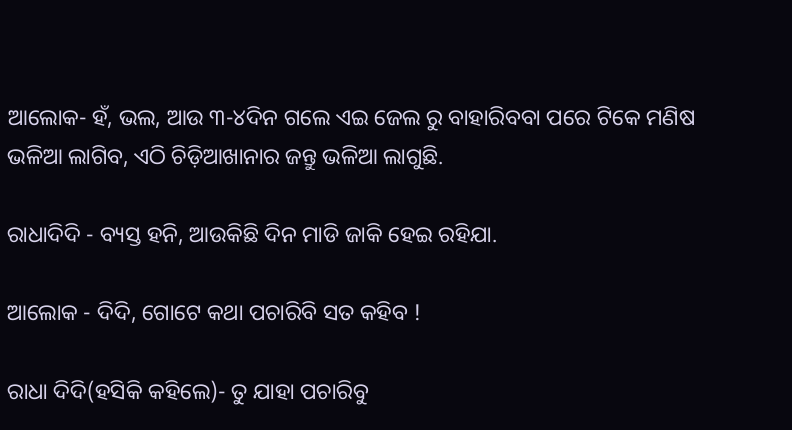ଆଲୋକ- ହଁ, ଭଲ, ଆଉ ୩-୪ଦିନ ଗଲେ ଏଇ ଜେଲ ରୁ ବାହାରିବବା ପରେ ଟିକେ ମଣିଷ ଭଳିଆ ଲାଗିବ, ଏଠି ଚିଡ଼ିଆଖାନାର ଜନ୍ତୁ ଭଳିଆ ଲାଗୁଛି.

ରାଧାଦିଦି - ବ୍ୟସ୍ତ ହନି, ଆଉକିଛି ଦିନ ମାଡି ଜାକି ହେଇ ରହିଯା.

ଆଲୋକ - ଦିଦି, ଗୋଟେ କଥା ପଚାରିବି ସତ କହିବ !

ରାଧା ଦିଦି(ହସିକି କହିଲେ)- ତୁ ଯାହା ପଚାରିବୁ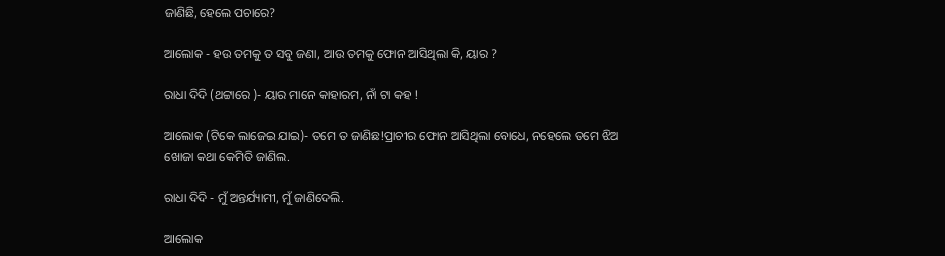ଜାଣିଛି, ହେଲେ ପଚାରେ?

ଆଲୋକ - ହଉ ତମକୁ ତ ସବୁ ଜଣା, ଆଉ ତମକୁ ଫୋନ ଆସିଥିଲା କି, ୟାର ?

ରାଧା ଦିଦି (ଥଟ୍ଟାରେ )- ୟାର ମାନେ କାହାରମ, ନାଁ ଟା କହ !

ଆଲୋକ (ଟିକେ ଲାଜେଇ ଯାଇ)- ତମେ ତ ଜାଣିଛ!ପ୍ରାଚୀର ଫୋନ ଆସିଥିଲା ବୋଧେ, ନହେଲେ ତମେ ଝିଅ ଖୋଜା କଥା କେମିତି ଜାଣିଲ.

ରାଧା ଦିଦି - ମୁଁ ଅନ୍ତର୍ଯ୍ୟାମୀ, ମୁଁ ଜାଣିଦେଲି.

ଆଲୋକ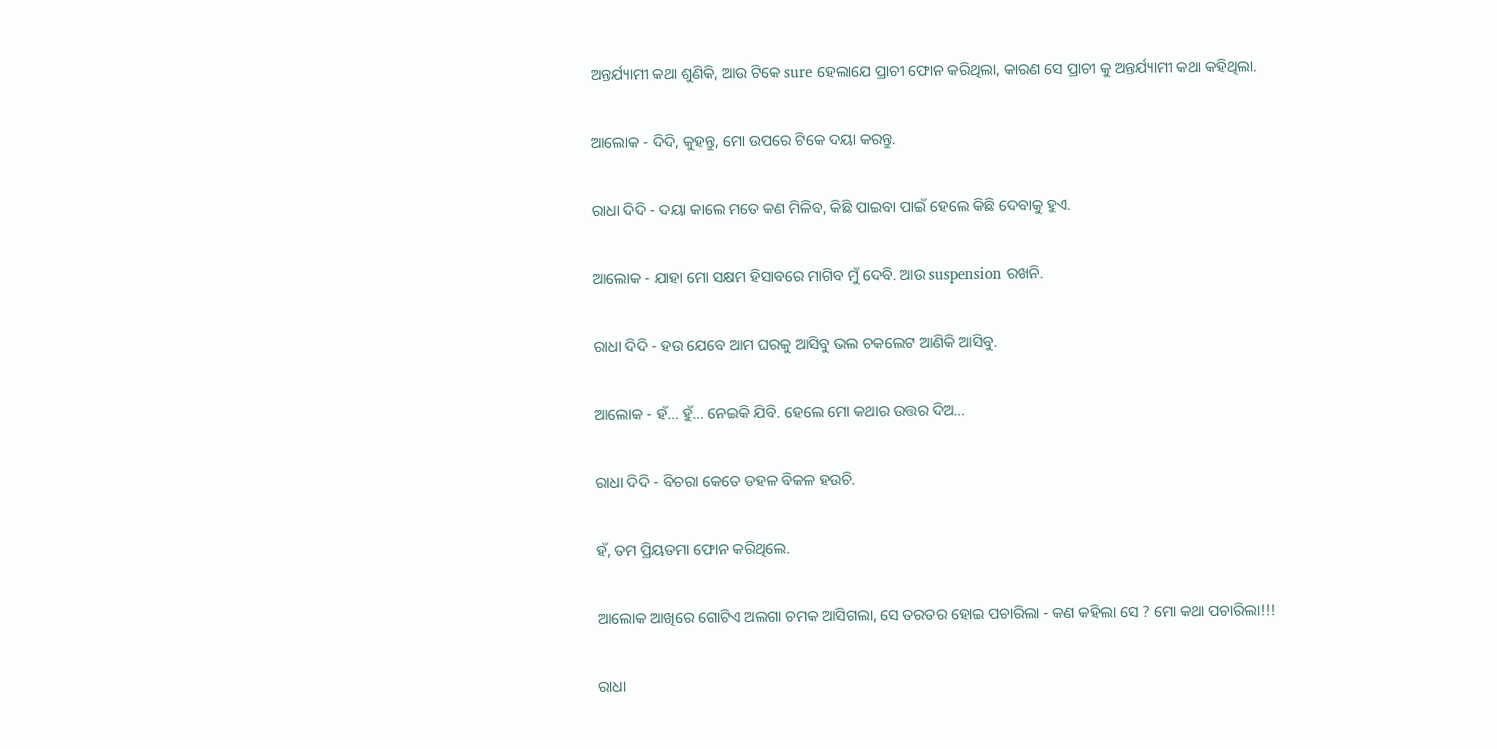ଅନ୍ତର୍ଯ୍ୟାମୀ କଥା ଶୁଣିକି, ଆଉ ଟିକେ sure ହେଲାଯେ ପ୍ରାଚୀ ଫୋନ କରିଥିଲା, କାରଣ ସେ ପ୍ରାଚୀ କୁ ଅନ୍ତର୍ଯ୍ୟାମୀ କଥା କହିଥିଲା.

ଆଲୋକ - ଦିଦି, କୁହନ୍ତୁ, ମୋ ଉପରେ ଟିକେ ଦୟା କରନ୍ତୁ.

ରାଧା ଦିଦି - ଦୟା କାଲେ ମତେ କଣ ମିଳିବ, କିଛି ପାଇବା ପାଇଁ ହେଲେ କିଛି ଦେବାକୁ ହୁଏ.

ଆଲୋକ - ଯାହା ମୋ ସକ୍ଷମ ହିସାବରେ ମାଗିବ ମୁଁ ଦେବି. ଆଉ suspension ରଖନି.

ରାଧା ଦିଦି - ହଉ ଯେବେ ଆମ ଘରକୁ ଆସିବୁ ଭଲ ଚକଲେଟ ଆଣିକି ଆସିବୁ.

ଆଲୋକ - ହଁ… ହୁଁ… ନେଇକି ଯିବି. ହେଲେ ମୋ କଥାର ଉତ୍ତର ଦିଅ…

ରାଧା ଦିଦି - ବିଚରା କେତେ ଡହଳ ବିକଳ ହଉଚି.

ହଁ, ତମ ପ୍ରିୟତମା ଫୋନ କରିଥିଲେ.

ଆଲୋକ ଆଖିରେ ଗୋଟିଏ ଅଲଗା ଚମକ ଆସିଗଲା, ସେ ତରତର ହୋଇ ପଚାରିଲା - କଣ କହିଲା ସେ ? ମୋ କଥା ପଚାରିଲା!!!

ରାଧା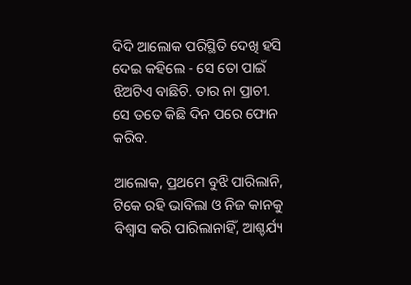ଦିଦି ଆଲୋକ ପରିସ୍ଥିତି ଦେଖି ହସି ଦେଇ କହିଲେ - ସେ ତୋ ପାଇଁ ଝିଅଟିଏ ବାଛିଚି. ତାର ନା ପ୍ରାଚୀ. ସେ ତତେ କିଛି ଦିନ ପରେ ଫୋନ କରିବ.

ଆଲୋକ, ପ୍ରଥମେ ବୁଝି ପାରିଲାନି, ଟିକେ ରହି ଭାବିଲା ଓ ନିଜ କାନକୁ ବିଶ୍ୱାସ କରି ପାରିଲାନାହିଁ, ଆଶ୍ଚର୍ଯ୍ୟ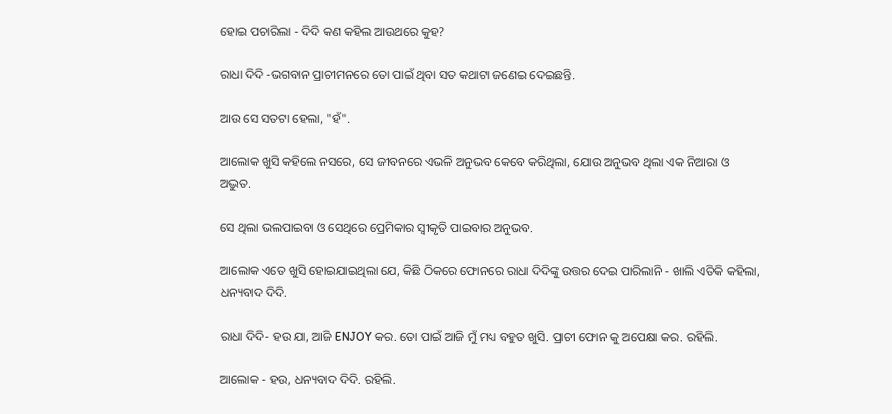ହୋଇ ପଚାରିଲା - ଦିଦି କଣ କହିଲ ଆଉଥରେ କୁହ?

ରାଧା ଦିଦି -ଭଗବାନ ପ୍ରାଚୀମନରେ ତୋ ପାଇଁ ଥିବା ସତ କଥାଟା ଜଣେଇ ଦେଇଛନ୍ତି.

ଆଉ ସେ ସତଟା ହେଲା, "ହଁ".

ଆଲୋକ ଖୁସି କହିଲେ ନସରେ, ସେ ଜୀବନରେ ଏଭଳି ଅନୁଭବ କେବେ କରିଥିଲା, ଯୋଉ ଅନୁଭବ ଥିଲା ଏକ ନିଆରା ଓ ଅଦ୍ଭୁତ.

ସେ ଥିଲା ଭଲପାଇବା ଓ ସେଥିରେ ପ୍ରେମିକାର ସ୍ୱୀକୃତି ପାଇବାର ଅନୁଭବ.

ଆଲୋକ ଏତେ ଖୁସି ହୋଇଯାଇଥିଲା ଯେ, କିଛି ଠିକରେ ଫୋନରେ ରାଧା ଦିଦିଙ୍କୁ ଉତ୍ତର ଦେଇ ପାରିଲାନି - ଖାଲି ଏତିକି କହିଲା, ଧନ୍ୟବାଦ ଦିଦି.

ରାଧା ଦିଦି- ହଉ ଯା, ଆଜି ENJOY କର. ତୋ ପାଇଁ ଆଜି ମୁଁ ମଧ୍ୟ ବହୁତ ଖୁସି. ପ୍ରାଚୀ ଫୋନ କୁ ଅପେକ୍ଷା କର. ରହିଲି.

ଆଲୋକ - ହଉ, ଧନ୍ୟବାଦ ଦିଦି. ରହିଲି.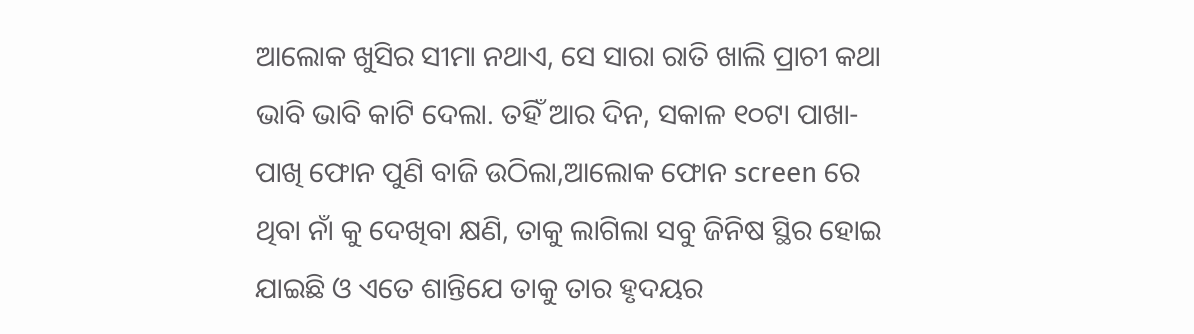ଆଲୋକ ଖୁସିର ସୀମା ନଥାଏ, ସେ ସାରା ରାତି ଖାଲି ପ୍ରାଚୀ କଥା ଭାବି ଭାବି କାଟି ଦେଲା. ତହିଁ ଆର ଦିନ, ସକାଳ ୧୦ଟା ପାଖା-ପାଖି ଫୋନ ପୁଣି ବାଜି ଉଠିଲା,ଆଲୋକ ଫୋନ screen ରେ ଥିବା ନାଁ କୁ ଦେଖିବା କ୍ଷଣି, ତାକୁ ଲାଗିଲା ସବୁ ଜିନିଷ ସ୍ଥିର ହୋଇ ଯାଇଛି ଓ ଏତେ ଶାନ୍ତିଯେ ତାକୁ ତାର ହୃଦୟର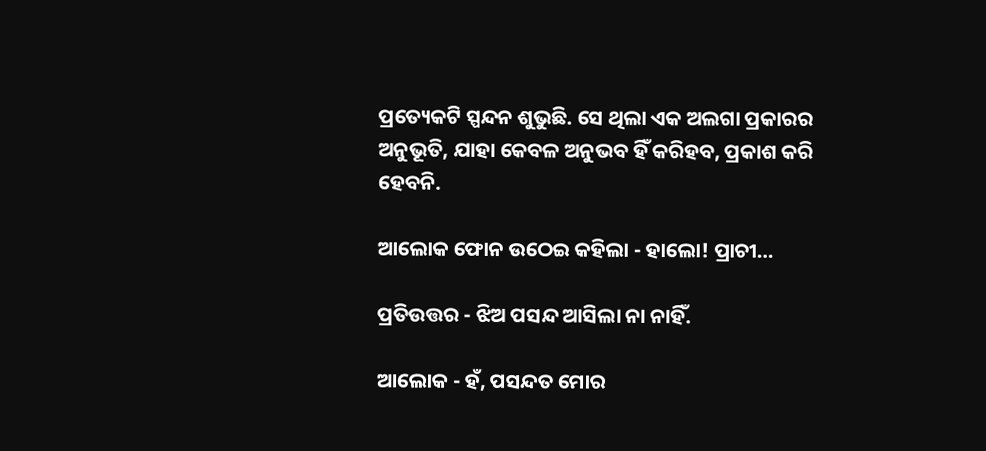ପ୍ରତ୍ୟେକଟି ସ୍ପନ୍ଦନ ଶୁଭୁଛି. ସେ ଥିଲା ଏକ ଅଲଗା ପ୍ରକାରର ଅନୁଭୂତି, ଯାହା କେବଳ ଅନୁଭବ ହିଁ କରିହବ, ପ୍ରକାଶ କରି ହେବନି.

ଆଲୋକ ଫୋନ ଉଠେଇ କହିଲା - ହାଲୋ! ପ୍ରାଚୀ…

ପ୍ରତିଉତ୍ତର - ଝିଅ ପସନ୍ଦ ଆସିଲା ନା ନାହିଁ.

ଆଲୋକ - ହଁ, ପସନ୍ଦତ ମୋର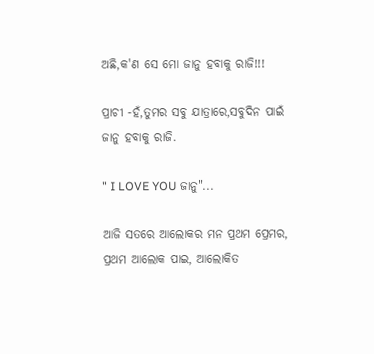ଅଛି,କ'ଣ ସେ ମୋ ଜାନୁ ହବାକୁ ରାଜି!!!

ପ୍ରାଚୀ -ହଁ,ତୁମର ସବୁ ଯାତ୍ରାରେ,ସବୁଦିନ ପାଇଁ ଜାନୁ ହବାକୁ ରାଜି.

" I LOVE YOU ଜାନୁ"...

ଆଜି ସତରେ ଆଲୋକର ମନ ପ୍ରଥମ ପ୍ରେମର, ପ୍ରଥମ ଆଲୋକ ପାଇ, ଆଲୋକିତ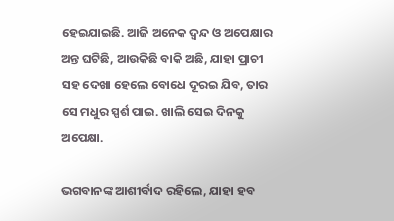ହେଇଯାଇଛି. ଆଜି ଅନେକ ଦ୍ଵନ୍ଦ ଓ ଅପେକ୍ଷାର ଅନ୍ତ ଘଟିଛି, ଆଉକିଛି ବାକି ଅଛି, ଯାହା ପ୍ରାଚୀ ସହ ଦେଖା ହେଲେ ବୋଧେ ଦୂରଇ ଯିବ, ତାର ସେ ମଧୁର ସ୍ପର୍ଶ ପାଇ. ଖାଲି ସେଇ ଦିନକୁ ଅପେକ୍ଷା.

ଭଗବାନଙ୍କ ଆଶୀର୍ବାଦ ରହିଲେ, ଯାହା ହବ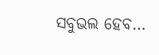ସବୁଭଲ ହେବ…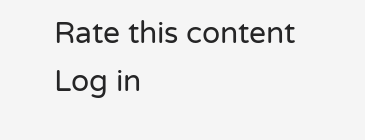Rate this content
Log in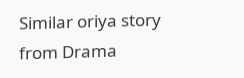Similar oriya story from Drama